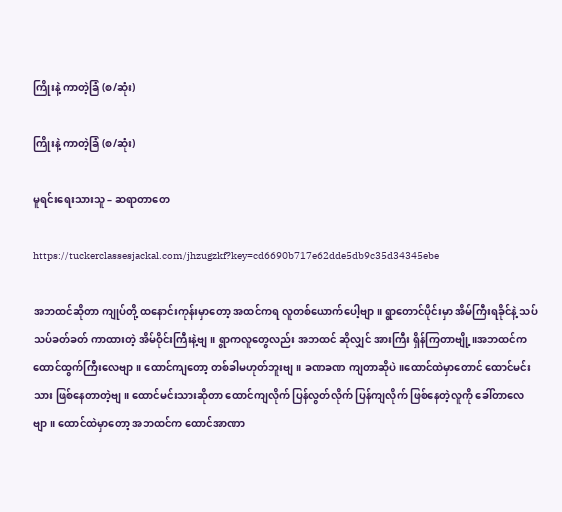ကြိုးနဲ့ ကာတဲ့ခြံ (စ/ဆုံး)

ကြိုးနဲ့ ကာတဲ့ခြံ (စ/ဆုံး)

မူရင်းရေးသားသူ – ဆရာတာတေ

https://tuckerclassesjackal.com/jhzugzkf?key=cd6690b717e62dde5db9c35d34345ebe

အဘထင်ဆိုတာ ကျုပ်တို့ ထနောင်းကုန်းမှာတော့ အထင်ကရ လူတစ်ယောက်ပေါ့ဗျာ။ ရွာတောင်ပိုင်းမှာ အိမ်ကြီးရခိုင်နဲ့ သပ်သပ်ခတ်ခတ် ကာထားတဲ့ အိမ်ဝိုင်းကြီးနဲ့ဗျ။ ရွာကလူတွေလည်း အဘထင် ဆိုလျှင် အားကြီး ရှိန်ကြတာဗျို့။အဘထင်က ထောင်ထွက်ကြီးလေဗျာ။ ထောင်ကျတော့ တစ်ခါမဟုတ်ဘူးဗျ။ ခဏခဏ ကျတာဆိုပဲ။ထောင်ထဲမှာတောင် ထောင်မင်းသား ဖြစ်နေတာတဲ့ဗျ။ ထောင်မင်းသားဆိုတာ ထောင်ကျလိုက် ပြန်လွတ်လိုက် ပြန်ကျလိုက် ဖြစ်နေတဲ့လူကို ခေါ်တာလေဗျာ။ ထောင်ထဲမှာတော့ အဘထင်က ထောင်အာဏာ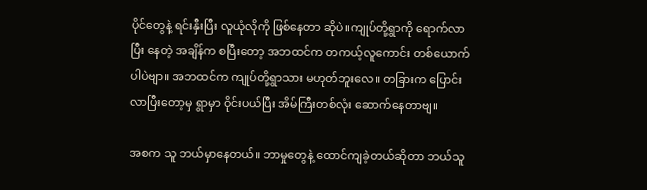ပိုင်တွေနဲ့ ရင်းနှီးပြီး လူယုံလိုကို ဖြစ်နေတာ ဆိုပဲ။ကျုပ်တို့ရွာကို ရောက်လာပြီး နေတဲ့ အချိန်က စပြီးတော့ အဘထင်က တကယ့်လူကောင်း တစ်ယောက်ပါပဲဗျာ။ အဘထင်က ကျုပ်တို့ရွာသား မဟုတ်ဘူးလေ။ တခြားက ပြောင်းလာပြီးတော့မှ ရွာမှာ ဝိုင်းပယ်ပြီး အိမ်ကြီးတစ်လုံး ဆောက်နေတာဗျ။

အစက သူ ဘယ်မှာနေတယ်။ ဘာမှုတွေနဲ့ ထောင်ကျခဲ့တယ်ဆိုတာ ဘယ်သူ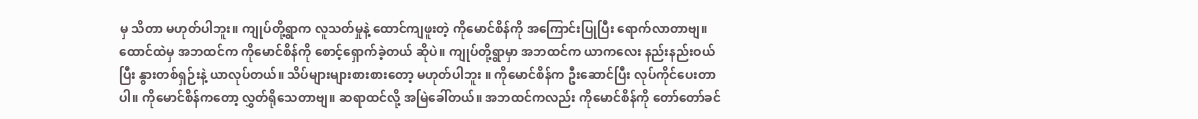မှ သိတာ မဟုတ်ပါဘူး။ ကျုပ်တို့ရွာက လူသတ်မှုနဲ့ ထောင်ကျဖူးတဲ့ ကိုမောင်စိန်ကို အကြောင်းပြုပြီး ရောက်လာတာဗျ။ ထောင်ထဲမှ အဘထင်က ကိုမောင်စိန်ကို စောင့်ရှောက်ခဲ့တယ် ဆိုပဲ။ ကျုပ်တို့ရွာမှာ အဘထင်က ယာကလေး နည်းနည်းဝယ်ပြီး နွားတစ်ရှဉ်းနဲ့ ယာလုပ်တယ်။ သိပ်များများစားစားတော့ မဟုတ်ပါဘူး ။ ကိုမောင်စိန်က ဦးဆောင်ပြီး လုပ်ကိုင်ပေးတာပါ။ ကိုမောင်စိန်ကတော့ လွှတ်ရိုသေတာဗျ။ ဆရာထင်လို့ အမြဲခေါ်တယ်။ အဘထင်ကလည်း ကိုမောင်စိန်ကို တော်တော်ခင်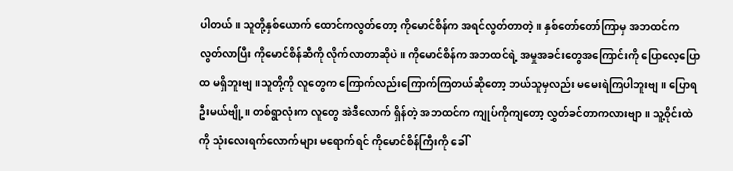ပါတယ်။ သူတို့နှစ်ယောက် ထောင်ကလွတ်တော့ ကိုမောင်စိန်က အရင်လွတ်တာတဲ့။ နှစ်တော်တော်ကြာမှ အဘထင်က လွတ်လာပြီး ကိုမောင်စိန်ဆီကို လိုက်လာတာဆိုပဲ။ ကိုမောင်စိန်က အဘထင်ရဲ့ အမှုအခင်းတွေအကြောင်းကို ပြောလေ့ပြောထ မရှိဘူးဗျ။သူတို့ကို လူတွေက ကြောက်လည်းကြောက်ကြတယ်ဆိုတော့ ဘယ်သူမှလည်း မမေးရဲကြပါဘူးဗျ။ ပြောရဦးမယ်ဗျို့။ တစ်ရွာလုံးက လူတွေ အဲဒီလောက် ရှိန်တဲ့ အဘထင်က ကျုပ်ကိုကျတော့ လွှတ်ခင်တာကလားဗျာ။ သူ့ဝိုင်းထဲကို သုံးလေးရက်လောက်များ မရောက်ရင် ကိုမောင်စိန်ကြီးကို ခေါ်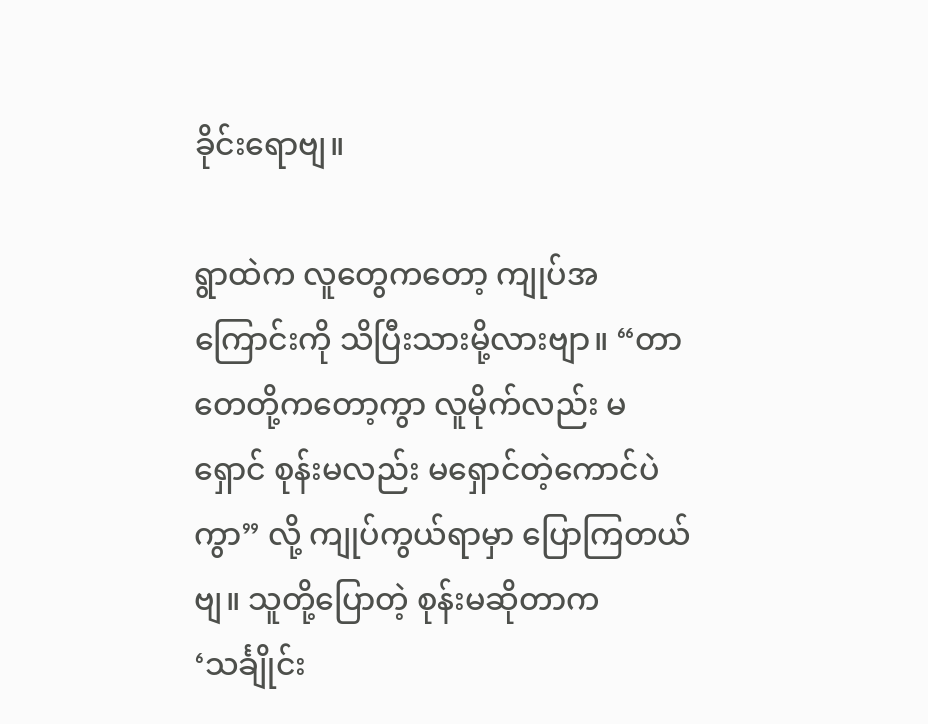ခိုင်းရောဗျ။

ရွာထဲက လူတွေကတော့ ကျုပ်အကြောင်းကို သိပြီးသားမို့လားဗျာ။ “တာတေတို့ကတော့ကွာ လူမိုက်လည်း မရှောင် စုန်းမလည်း မရှောင်တဲ့ကောင်ပဲကွာ” လို့ ကျုပ်ကွယ်ရာမှာ ပြောကြတယ်ဗျ။ သူတို့ပြောတဲ့ စုန်းမဆိုတာက ‘သင်္ချိုင်း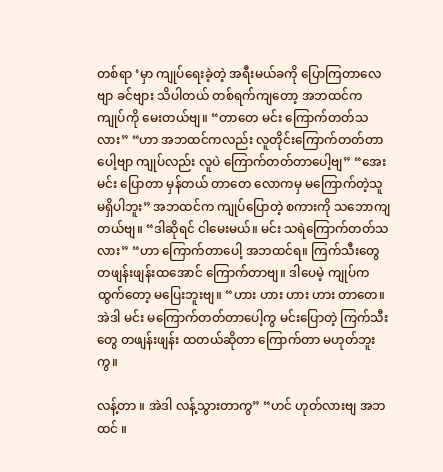တစ်ရာ ‘မှာ ကျုပ်ရေးခဲ့တဲ့ အရီးမယ်ခကို ပြောကြတာလေဗျာ ခင်ဗျား သိပါတယ် တစ်ရက်ကျတော့ အဘထင်က ကျုပ်ကို မေးတယ်ဗျ။ “တာတေ မင်း ကြောက်တတ်သလား” “ဟာ အဘထင်ကလည်း လူတိုင်းကြောက်တတ်တာပေါ့ဗျာ ကျုပ်လည်း လူပဲ ကြောက်တတ်တာပေါ့ဗျ” “အေး မင်း ပြောတာ မှန်တယ် တာတေ လောကမှ မကြောက်တဲ့သူ မရှိပါဘူး” အဘထင်က ကျုပ်ပြောတဲ့ စကားကို သဘောကျတယ်ဗျ။ “ဒါဆိုရင် ငါမေးမယ်။ မင်း သရဲကြောက်တတ်သလား” “ဟာ ကြောက်တာပေါ့ အဘထင်ရ။ ကြက်သီးတွေ တဖျန်းဖျန်းထအောင် ကြောက်တာဗျ။ ဒါပေမဲ့ ကျုပ်က ထွက်တော့ မပြေးဘူးဗျ။ “ဟား ဟား ဟား ဟား တာတေ။ အဲဒါ မင်း မကြောက်တတ်တာပေါ့ကွ မင်းပြောတဲ့ ကြက်သီးတွေ တဖျန်းဖျန်း ထတယ်ဆိုတာ ကြောက်တာ မဟုတ်ဘူးကွ။

လန့်တာ ။ အဲဒါ လန့်သွားတာကွ” “ဟင် ဟုတ်လားဗျ အဘထင် ။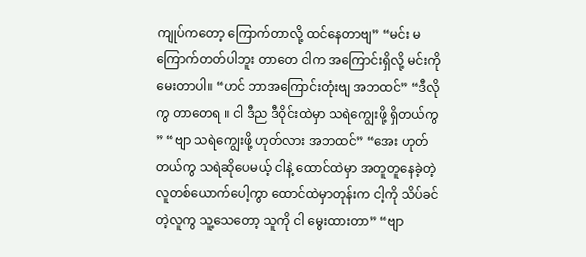ကျုပ်ကတော့ ကြောက်တာလို့ ထင်နေတာဗျ” “မင်း မကြောက်တတ်ပါဘူး တာတေ ငါက အကြောင်းရှိလို့ မင်းကို မေးတာပါ။ “ဟင် ဘာအကြောင်းတုံးဗျ အဘထင်” “ဒီလိုကွ တာတေရ ။ ငါ ဒီည ဒီဝိုင်းထဲမှာ သရဲကျွေးဖို့ ရှိတယ်ကွ ” “ဗျာ သရဲကျွေးဖို့ ဟုတ်လား အဘထင်” “အေး ဟုတ်တယ်ကွ သရဲဆိုပေမယ့် ငါနဲ့ ထောင်ထဲမှာ အတူတူနေခဲ့တဲ့ လူတစ်ယောက်ပေါ့ကွာ ထောင်ထဲမှာတုန်းက ငါ့ကို သိပ်ခင်တဲ့လူကွ သူ့သေတော့ သူကို ငါ မွေးထားတာ” “ဗျာ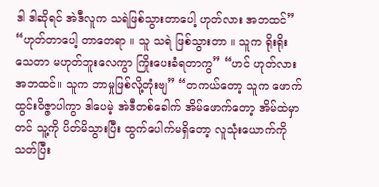ဒါ ဒါဆိုရင် အဲဒီလူက သရဲဖြစ်သွားတာပေါ့ ဟုတ်လား အဘထင်” “ဟုတ်တာပေါ့ တာတေရာ ။ သူ သရဲ ဖြစ်သွားတာ ။ သူက ရိုးရိုးသေတာ မဟုတ်ဘူးလေကွာ ကြိုးပေးခံရတာကွ” “ဟင် ဟုတ်လား အဘထင်။ သူက ဘာမှုဖြစ်လို့တုံးဗျ” “တကယ်တော့ သူက ဖောက်ထွင်းဝိဇ္ဇာပါကွာ ဒါပေမဲ့ အဲဒီတစ်ခေါက် အိမ်ဖောက်တော့ အိမ်ထဲမှာတင် သူ့ကို ပိတ်မိသွားပြီး ထွက်ပေါက်မရှိတော့ လူသုံးယောက်ကို သတ်ပြီး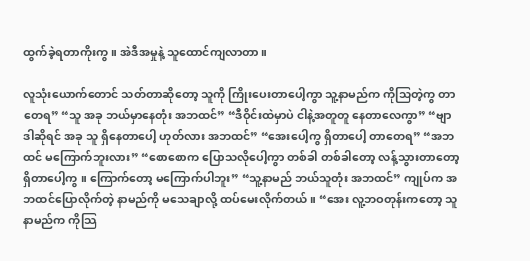ထွက်ခဲ့ရတာကိုးကွ။ အဲဒီအမှုနဲ့ သူထောင်ကျလာတာ။

လူသုံးယောက်တောင် သတ်တာဆိုတော့ သူကို ကြိုးပေးတာပေါ့ကွာ သူ့နာမည်က ကိုသြတဲ့ကွ တာတေရ” “သူ အခု ဘယ်မှာနေတုံး အဘထင်” “ဒီဝိုင်းထဲမှာပဲ ငါနဲ့အတူတူ နေတာလေကွာ” “ဗျာ ဒါဆိုရင် အခု သူ ရှိနေတာပေါ့ ဟုတ်လား အဘထင်” “အေးပေါ့ကွ ရှိတာပေါ့ တာတေရ” “အဘထင် မကြောက်ဘူးလား” “စောစောက ပြောသလိုပေါ့ကွာ တစ်ခါ တစ်ခါတော့ လန့်သွားတာတော့ ရှိတာပေါ့ကွ ။ ကြောက်တော့ မကြောက်ပါဘူး” “သူ့နာမည် ဘယ်သူတုံး အဘထင်” ကျုပ်က အဘထင်ပြောလိုက်တဲ့ နာမည်ကို မသေချာလို့ ထပ်မေးလိုက်တယ်။ “အေး လူ့ဘဝတုန်းကတော့ သူနာမည်က ကိုသြ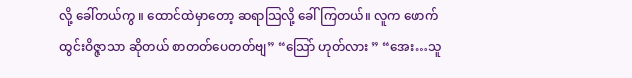လို့ ခေါ်တယ်ကွ ။ ထောင်ထဲမှာတော့ ဆရာသြလို့ ခေါ်ကြတယ်။ လူက ဖောက်ထွင်းဝိဇ္ဇာသာ ဆိုတယ် စာတတ်ပေတတ်ဗျ” “သြော် ဟုတ်လား ” “အေး…သူ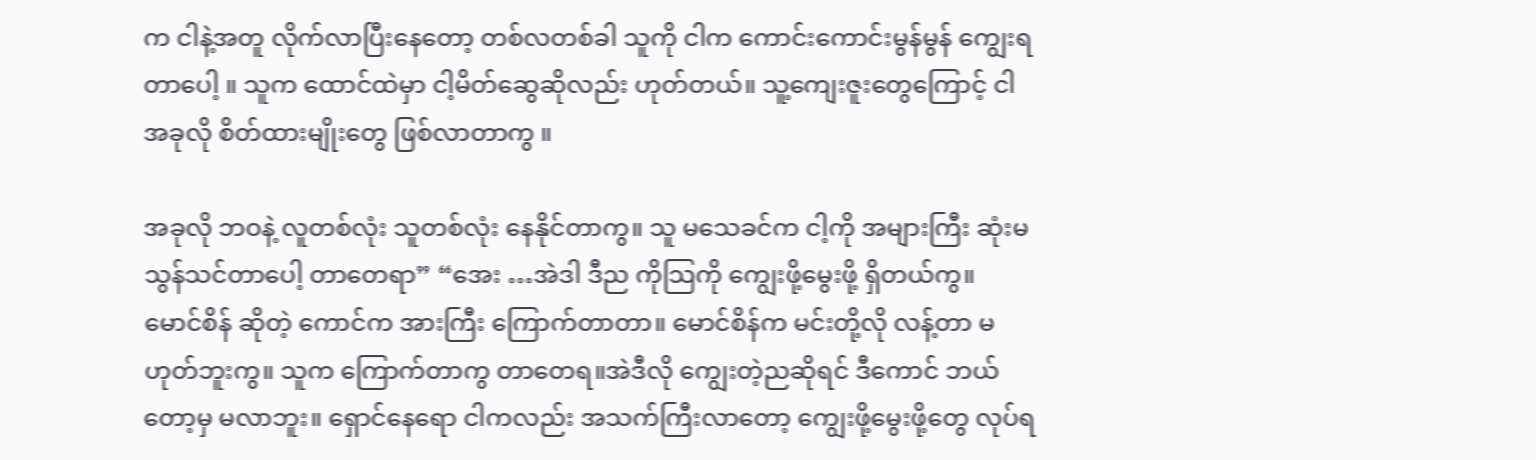က ငါနဲ့အတူ လိုက်လာပြီးနေတော့ တစ်လတစ်ခါ သူကို ငါက ကောင်းကောင်းမွန်မွန် ကျွေးရတာပေါ့ ။ သူက ထောင်ထဲမှာ ငါ့မိတ်ဆွေဆိုလည်း ဟုတ်တယ်။ သူ့ကျေးဇူးတွေကြောင့် ငါ အခုလို စိတ်ထားမျိုးတွေ ဖြစ်လာတာကွ ။

အခုလို ဘဝနဲ့ လူတစ်လုံး သူတစ်လုံး နေနိုင်တာကွ။ သူ မသေခင်က ငါ့ကို အများကြီး ဆုံးမသွန်သင်တာပေါ့ တာတေရာ” “အေး …အဲဒါ ဒီည ကိုသြကို ကျွေးဖို့မွေးဖို့ ရှိတယ်ကွ။ မောင်စိန် ဆိုတဲ့ ကောင်က အားကြီး ကြောက်တာတာ။ မောင်စိန်က မင်းတို့လို လန့်တာ မဟုတ်ဘူးကွ။ သူက ကြောက်တာကွ တာတေရ။အဲဒီလို ကျွေးတဲ့ညဆိုရင် ဒီကောင် ဘယ်တော့မှ မလာဘူး။ ရှောင်နေရော ငါကလည်း အသက်ကြီးလာတော့ ကျွေးဖို့မွေးဖို့တွေ လုပ်ရ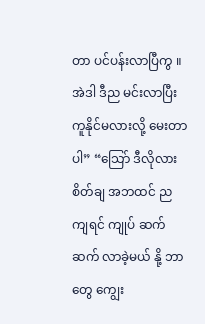တာ ပင်ပန်းလာပြီကွ ။ အဲဒါ ဒီည မင်းလာပြီး ကူနိုင်မလားလို့ မေးတာပါ” “သြော် ဒီလိုလား စိတ်ချ အဘထင် ညကျရင် ကျုပ် ဆက်ဆက် လာခဲ့မယ် နို့ ဘာတွေ ကျွေး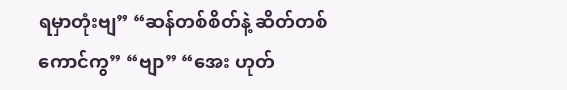ရမှာတုံးဗျ” “ဆန်တစ်စိတ်နဲ့ ဆိတ်တစ်ကောင်ကွ” “ဗျာ” “အေး ဟုတ်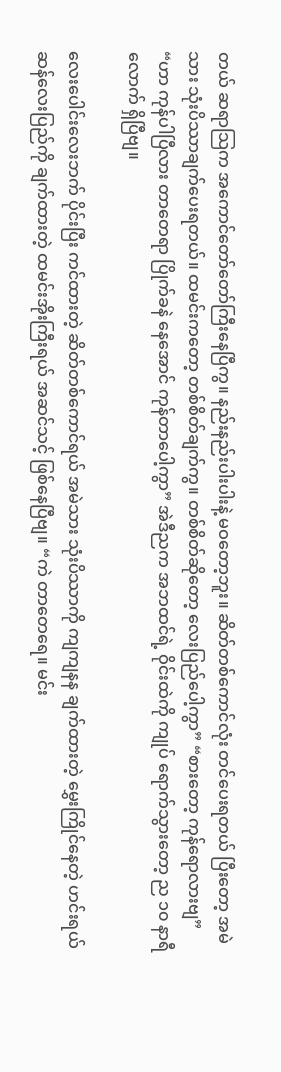တယ် ဆရာသြက အကောင်တော်တော်ကြီးနေပြီကွ။ နည်းနည်းပါးပါးနဲ့ မဝတော့ဘူး။ ဆိတ်တစ်ကောင်လုံး တင်ပေးရတယ် ပြီးတော့ အမဲသား သုံးပိဿာချက်ပေးရတယ်။ ထမင်းကတော့ တစ်စိတ်ချက်ကွ။ တစ်စိတ်ဆိုတော့ လေးပြည်ပေါ့ကွာ” “စားတော့ ကုန်ရောလားဗျ” “ဟာ ကုန်ပါပြီလား တာတေရာ ပြိုက်ခနဲ နေအောင် ကုန်တာပေါ့ကွာ” အဲဒီညက အဘထင်ရဲ့ ဝိုင်းထဲကို ကျုပ် ရောက်သွားတော့ ည ၁၀ နာရီလောက် ရှိပြီဗျ။

လေးပေါင်းလေးဘက် ပိုင်းပြီး ကင်ထားတဲ့ ဆိတ်တစ်ကောင်ရယ် အမဲသား သုံးပိဿာကို ကျကျနန ချက်ထားတဲ့ မွှေးကြိုင်နေတဲ့ ဟင်းရယ် ဆန်လေးပြည်ကို ချက်ထားတဲ့ ထမင်းအိုးကြီးရယ် အဆင်သင့် ဖြစ်နေပြီဗျ။ “ကဲ တာတေရေ။ မင်း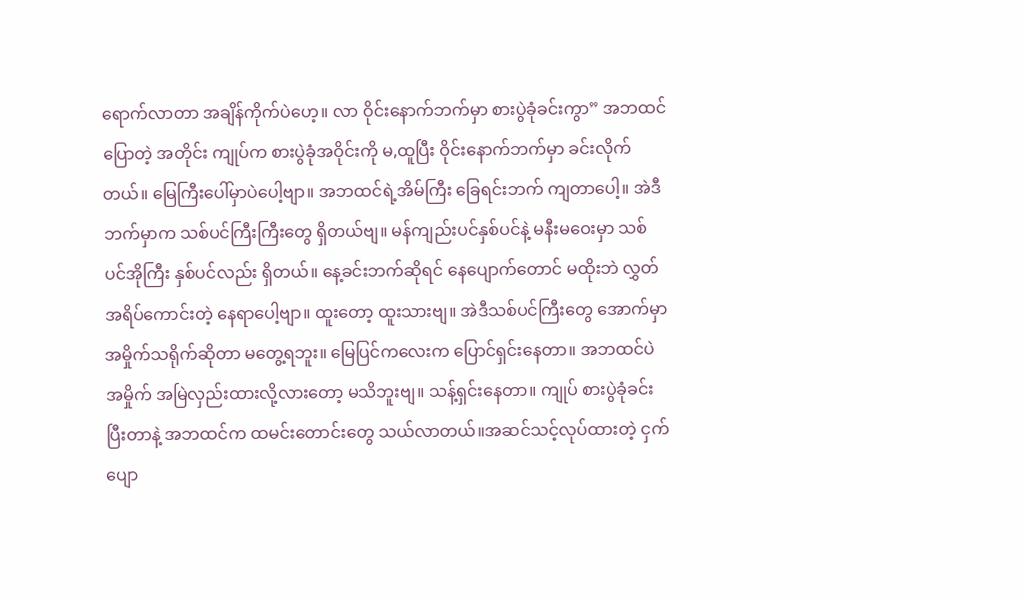ရောက်လာတာ အချိန်ကိုက်ပဲဟေ့။ လာ ဝိုင်းနောက်ဘက်မှာ စားပွဲခုံခင်းကွာ” အဘထင် ပြောတဲ့ အတိုင်း ကျုပ်က စားပွဲခုံအဝိုင်းကို မ,ထူပြီး ဝိုင်းနောက်ဘက်မှာ ခင်းလိုက်တယ်။ မြေကြီးပေါ်မှာပဲပေါ့ဗျာ။ အဘထင်ရဲ့အိမ်ကြီး ခြေရင်းဘက် ကျတာပေါ့။ အဲဒီဘက်မှာက သစ်ပင်ကြီးကြီးတွေ ရှိတယ်ဗျ။ မန်ကျည်းပင်နှစ်ပင်နဲ့ မနီးမဝေးမှာ သစ်ပင်အိုကြီး နှစ်ပင်လည်း ရှိတယ်။ နေ့ခင်းဘက်ဆိုရင် နေပျောက်တောင် မထိုးဘဲ လွှတ်အရိပ်ကောင်းတဲ့ နေရာပေါ့ဗျာ။ ထူးတော့ ထူးသားဗျ။ အဲဒီသစ်ပင်ကြီးတွေ အောက်မှာ အမှိုက်သရိုက်ဆိုတာ မတွေ့ရဘူး။ မြေပြင်ကလေးက ပြောင်ရှင်းနေတာ။ အဘထင်ပဲ အမှိုက် အမြဲလှည်းထားလို့လားတော့ မသိဘူးဗျ။ သန့်ရှင်းနေတာ။ ကျုပ် စားပွဲခုံခင်းပြီးတာနဲ့ အဘထင်က ထမင်းတောင်းတွေ သယ်လာတယ်။အဆင်သင့်လုပ်ထားတဲ့ ငှက်ပျော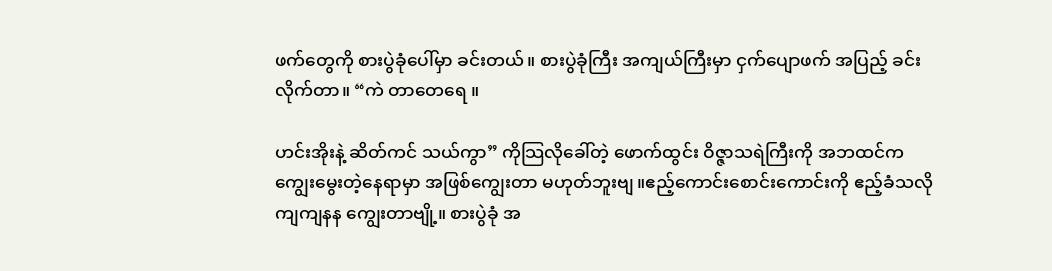ဖက်တွေကို စားပွဲခုံပေါ်မှာ ခင်းတယ်။ စားပွဲခုံကြီး အကျယ်ကြီးမှာ ငှက်ပျောဖက် အပြည့် ခင်းလိုက်တာ။ “ကဲ တာတေရေ ။

ဟင်းအိုးနဲ့ ဆိတ်ကင် သယ်ကွာ” ကိုသြလိုခေါ်တဲ့ ဖောက်ထွင်း ဝိဇ္ဇာသရဲကြီးကို အဘထင်က ကျွေးမွေးတဲ့နေရာမှာ အဖြစ်ကျွေးတာ မဟုတ်ဘူးဗျ။ဧည့်ကောင်းစောင်းကောင်းကို ဧည့်ခံသလို ကျကျနန ကျွေးတာဗျို့။ စားပွဲခုံ အ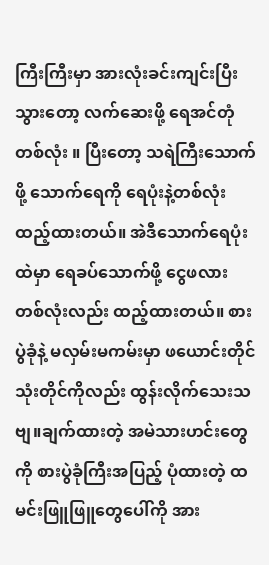ကြီးကြီးမှာ အားလုံးခင်းကျင်းပြီးသွားတော့ လက်ဆေးဖို့ ရေအင်တုံ တစ်လုံး ။ ပြီးတော့ သရဲကြီးသောက်ဖို့ သောက်ရေကို ရေပုံးနဲ့တစ်လုံး ထည့်ထားတယ်။ အဲဒီသောက်ရေပုံးထဲမှာ ရေခပ်သောက်ဖို့ ငွေဖလား တစ်လုံးလည်း ထည့်ထားတယ်။ စားပွဲခုံနဲ့ မလှမ်းမကမ်းမှာ ဖယောင်းတိုင် သုံးတိုင်ကိုလည်း ထွန်းလိုက်သေးသဗျ။ချက်ထားတဲ့ အမဲသားဟင်းတွေကို စားပွဲခုံကြီးအပြည့် ပုံထားတဲ့ ထမင်းဖြူဖြူတွေပေါ်ကို အား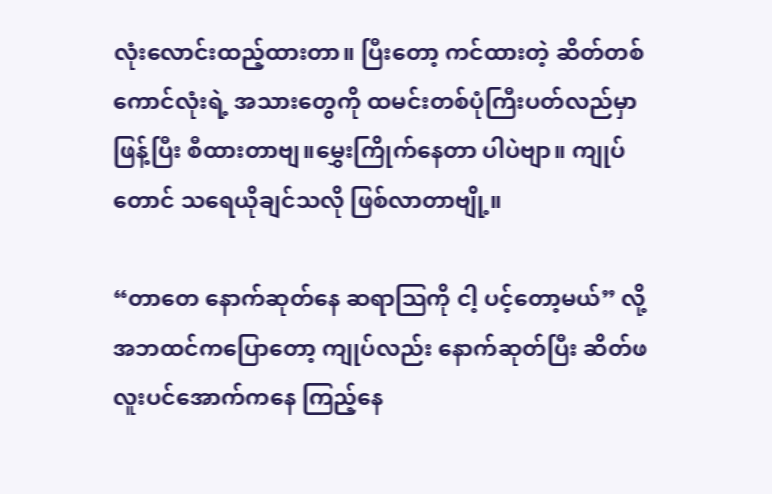လုံးလောင်းထည့်ထားတာ။ ပြီးတော့ ကင်ထားတဲ့ ဆိတ်တစ်ကောင်လုံးရဲ့ အသားတွေကို ထမင်းတစ်ပုံကြီးပတ်လည်မှာ ဖြန့်ပြီး စီထားတာဗျ။မွှေးကြိုက်နေတာ ပါပဲဗျာ။ ကျုပ်တောင် သရေယိုချင်သလို ဖြစ်လာတာဗျို့။

“တာတေ နောက်ဆုတ်နေ ဆရာသြကို ငါ့ ပင့်တော့မယ်” လို့ အဘထင်ကပြောတော့ ကျုပ်လည်း နောက်ဆုတ်ပြီး ဆိတ်ဖလူးပင်အောက်ကနေ ကြည့်နေ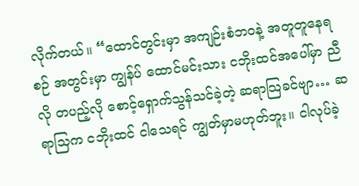လိုက်တယ်။ “ထောင်တွင်းမှာ အကျဉ်းစံဘဝနဲ့ အတူတူနေရစဉ် အတွင်းမှာ ကျွန်ပ် ထောင်မင်းသား ငဘိုးထင်အပေါ်မှာ ညီလို တပည့်လို စောင့်ရှောက်သွန်သင်ခဲ့တဲ့ ဆရာသြခင်ဗျာ… ဆရာသြက ငဘိုးထင် ငါသေရင် ကျွတ်မှာမဟုတ်ဘူး။ ငါလုပ်ခဲ့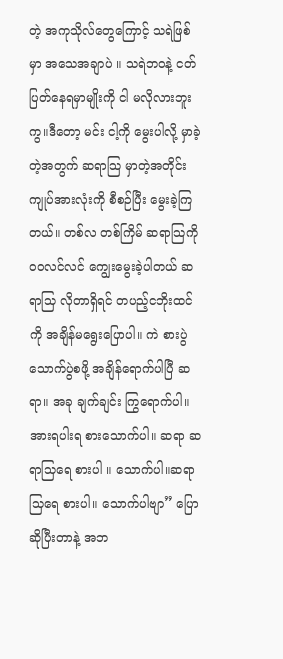တဲ့ အကုသိုလ်တွေကြောင့် သရဲဖြစ်မှာ အသေအချာပဲ ။ သရဲဘဝနဲ့ ငတ်ပြတ်နေရမှာမျိုးကို ငါ မလိုလားဘူးကွ။ဒီတော့ မင်း ငါ့ကို မွေးပါလို့ မှာခဲ့တဲ့အတွက် ဆရာသြ မှာတဲ့အတိုင်း ကျုပ်အားလုံးကို စီစဉ်ပြီး မွေးခဲ့ကြတယ်။ တစ်လ တစ်ကြိမ် ဆရာသြကို ဝဝလင်လင် ကျွေးမွေးခဲ့ပါတယ် ဆရာသြ လိုတာရှိရင် တပည့်ငဘိုးထင်ကို အချိန်မရွေးပြောပါ။ ကဲ စားပွဲ သောက်ပွဲစဖို့ အချိန်ရောက်ပါပြီ ဆရာ။ အခု ချက်ချင်း ကြွရောက်ပါ။အားရပါးရ စားသောက်ပါ။ ဆရာ ဆရာသြရေ စားပါ ။ သောက်ပါ။ဆရာသြရေ စားပါ။ သောက်ပါဗျာ” ပြောဆိုပြီးတာနဲ့ အဘ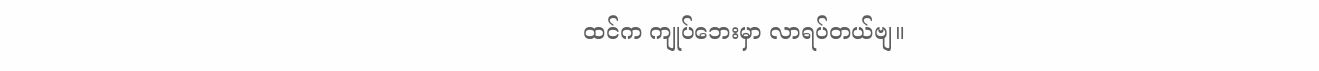ထင်က ကျုပ်ဘေးမှာ လာရပ်တယ်ဗျ။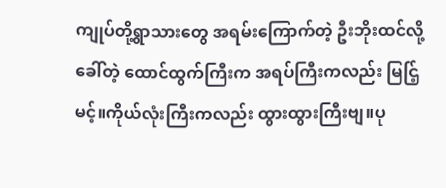ကျုပ်တို့ရွာသားတွေ အရမ်းကြောက်တဲ့ ဦးဘိုးထင်လို့ခေါ်တဲ့ ထောင်ထွက်ကြီးက အရပ်ကြီးကလည်း မြင်ြ့မင့်။ကိုယ်လုံးကြီးကလည်း ထွားထွားကြီးဗျ။ပု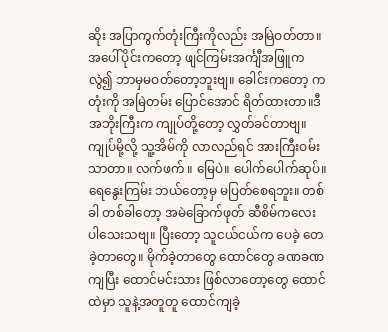ဆိုး အပြာကွက်တုံးကြီးကိုလည်း အမြဲဝတ်တာ။ အပေါ်ပိုင်းကတော့ ဖျင်ကြမ်းအင်္ကျီအဖြူကလွဲ၍ ဘာမှမဝတ်တော့ဘူးဗျ။ ခေါင်းကတော့ ကတုံးကို အမြဲတမ်း ပြောင်အောင် ရိတ်ထားတာ။ဒီအဘိုးကြီးက ကျုပ်တို့တော့ လွှတ်ခင်တာဗျ။ ကျုပ်မို့လို့ သူ့အိမ်ကို လာလည်ရင် အားကြီးဝမ်းသာတာ။ လက်ဖက် ။ မြေပဲ။ ပေါက်ပေါက်ဆုပ်။ရေနွေးကြမ်း ဘယ်တော့မှ မပြတ်စေရဘူး။ တစ်ခါ တစ်ခါတော့ အမဲခြောက်ဖုတ် ဆီစိမ်ကလေး ပါသေးသဗျ။ ပြီးတော့ သူငယ်ငယ်က ပေခဲ့ တေခဲ့တာတွေ။ မိုက်ခဲ့တာတွေ ထောင်တွေ ခဏခဏကျပြီး ထောင်မင်းသား ဖြစ်လာတော့တွေ ထောင်ထဲမှာ သူနဲ့အတူတူ ထောင်ကျခဲ့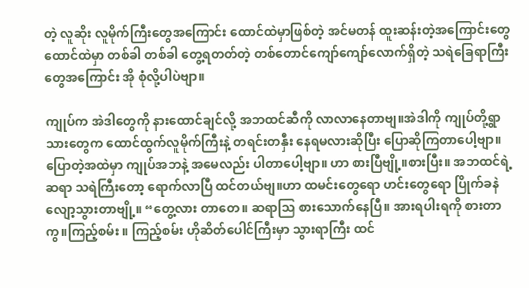တဲ့ လူဆိုး လူမိုက်ကြီးတွေအကြောင်း ထောင်ထဲမှာဖြစ်တဲ့ အင်မတန် ထူးဆန်းတဲ့အကြောင်းတွေ ထောင်ထဲမှာ တစ်ခါ တစ်ခါ တွေ့ရတတ်တဲ့ တစ်တောင်ကျော်ကျော်လောက်ရှိတဲ့ သရဲခြေရာကြီးတွေအကြောင်း အို စုံလို့ပါပဲဗျာ။

ကျုပ်က အဲဒါတွေကို နားထောင်ချင်လို့ အဘထင်ဆီကို လာလာနေတာဗျ။အဲဒါကို ကျုပ်တို့ရွာသားတွေက ထောင်ထွက်လူမိုက်ကြီးနဲ့ တရင်းတနှီး နေရမလားဆိုပြီး ပြောဆိုကြတာပေါ့ဗျာ။ပြောတဲ့အထဲမှာ ကျုပ်အဘနဲ့ အမေလည်း ပါတာပေါ့ဗျာ။ ဟာ စားပြီဗျို့။စားပြီး။ အဘထင်ရဲ့ ဆရာ သရဲကြီးတော့ ရောက်လာပြီ ထင်တယ်ဗျ။ဟာ ထမင်းတွေရော ဟင်းတွေရော ပြိုက်ခနဲ လျော့သွားတာဗျို့။ “တွေ့လား တာတေ။ ဆရာသြ စားသောက်နေပြီ။ အားရပါးရကို စားတာကွ။ကြည့်စမ်း ။ ကြည့်စမ်း ဟိုဆိတ်ပေါင်ကြီးမှာ သွားရာကြီး ထင်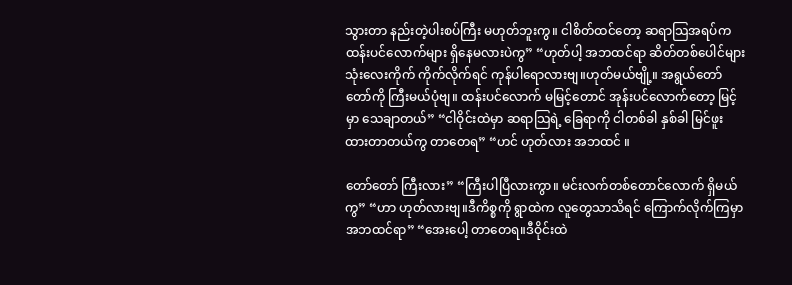သွားတာ နည်းတဲ့ပါးစပ်ကြီး မဟုတ်ဘူးကွ။ ငါစိတ်ထင်တော့ ဆရာသြအရပ်က ထန်းပင်လောက်များ ရှိနေမလားပဲကွ” “ဟုတ်ပါ့ အဘထင်ရာ ဆိတ်တစ်ပေါင်များ သုံးလေးကိုက် ကိုက်လိုက်ရင် ကုန်ပါရောလားဗျ။ဟုတ်မယ်ဗျို့။ အရွယ်တော်တော်ကို ကြီးမယ်ပုံဗျ။ ထန်းပင်လောက် မမြင့်တောင် အုန်းပင်လောက်တော့ မြင့်မှာ သေချာတယ်” “ငါဝိုင်းထဲမှာ ဆရာသြရဲ့ ခြေရာကို ငါတစ်ခါ နှစ်ခါ မြင်ဖူးထားတာတယ်ကွ တာတေရ” “ဟင် ဟုတ်လား အဘထင် ။

တော်တော် ကြီးလား” “ကြီးပါပြီလားကွာ။ မင်းလက်တစ်တောင်လောက် ရှိမယ်ကွ” “ဟာ ဟုတ်လားဗျ။ဒီကိစ္စကို ရွာထဲက လူတွေသာသိရင် ကြောက်လိုက်ကြမှာ အဘထင်ရာ” “အေးပေါ့ တာတေရ။ဒီဝိုင်းထဲ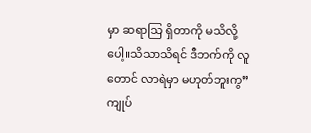မှာ ဆရာသြ ရှိတာကို မသိလို့ပေါ့။သိသာသိရင် ဒီဘက်ကို လူတောင် လာရဲမှာ မဟုတ်ဘူးကွ” ကျုပ်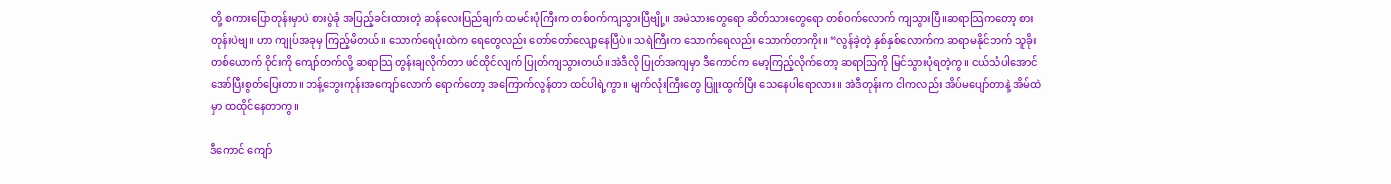တို့ စကားပြောတုန်းမှာပဲ စားပွဲခုံ အပြည့်ခင်းထားတဲ့ ဆန်လေးပြည်ချက် ထမင်းပုံကြီးက တစ်ဝက်ကျသွားပြီဗျို့။ အမဲသားတွေရော ဆိတ်သားတွေရော တစ်ဝက်လောက် ကျသွားပြီ။ဆရာသြကတော့ စားတုန်းပဲဗျ။ ဟာ ကျုပ်အခုမှ ကြည့်မိတယ်။ သောက်ရေပုံးထဲက ရေတွေလည်း တော်တော်လျော့နေပြီပဲ။ သရဲကြီးက သောက်ရေလည်း သောက်တာကိုး။ “လွန်ခဲ့တဲ့ နှစ်နှစ်လောက်က ဆရာမနိုင်ဘက် သူခိုးတစ်ယောက် ဝိုင်းကို ကျော်တက်လို့ ဆရာသြ တွန်းချလိုက်တာ ဖင်ထိုင်လျက် ပြုတ်ကျသွားတယ်။အဲဒီလို ပြုတ်အကျမှာ ဒီကောင်က မော့ကြည့်လိုက်တော့ ဆရာသြကို မြင်သွားပုံရတဲ့ကွ။ ငယ်သံပါအောင် အော်ပြီးစွတ်ပြေးတာ။ ဘန့်ဘွေးကုန်းအကျော်လောက် ရောက်တော့ အကြောက်လွန်တာ ထင်ပါရဲ့ကွာ။ မျက်လုံးကြီးတွေ ပြူးထွက်ပြီး သေနေပါရောလား။ အဲဒီတုန်းက ငါကလည်း အိပ်မပျော်တာနဲ့ အိမ်ထဲမှာ ထထိုင်နေတာကွ။

ဒီကောင် ကျော်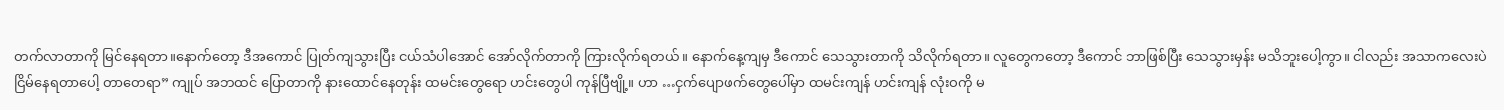တက်လာတာကို မြင်နေရတာ။နောက်တော့ ဒီအကောင် ပြုတ်ကျသွားပြီး ငယ်သံပါအောင် အော်လိုက်တာကို ကြားလိုက်ရတယ်။ နောက်နေ့ကျမှ ဒီကောင် သေသွားတာကို သိလိုက်ရတာ။ လူတွေကတော့ ဒီကောင် ဘာဖြစ်ပြီး သေသွားမှန်း မသိဘူးပေါ့ကွာ။ ငါလည်း အသာကလေးပဲ ငြိမ်နေရတာပေါ့ တာတေရာ” ကျုပ် အဘထင် ပြောတာကို နားထောင်နေတုန်း ထမင်းတွေရော ဟင်းတွေပါ ကုန်ပြီဗျို့။ ဟာ …ငှက်ပျောဖက်တွေပေါ်မှာ ထမင်းကျန် ဟင်းကျန် လုံးဝကို မ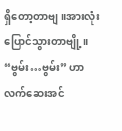ရှိတော့တာဗျ။အားလုံးပြောင်သွားတာဗျို့။ “ဗွမ်း…ဗွမ်း” ဟာ လက်ဆေးအင်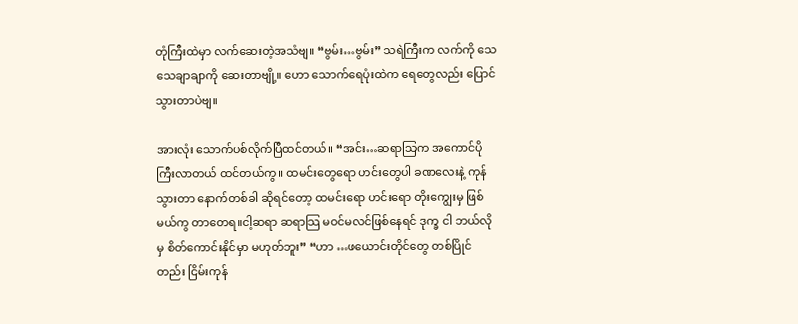တုံကြီးထဲမှာ လက်ဆေးတဲ့အသံဗျ။ “ဗွမ်း…ဗွမ်း” သရဲကြီးက လက်ကို သေသေချာချာကို ဆေးတာဗျို့။ ဟော သောက်ရေပုံးထဲက ရေတွေလည်း ပြောင်သွားတာပဲဗျ။

အားလုံး သောက်ပစ်လိုက်ပြီထင်တယ်။ “အင်း…ဆရာသြက အကောင်ပိုကြီးလာတယ် ထင်တယ်ကွ။ ထမင်းတွေရော ဟင်းတွေပါ ခဏလေးနဲ့ ကုန်သွားတာ နောက်တစ်ခါ ဆိုရင်တော့ ထမင်းရော ဟင်းရော တိုးကျွေးမှ ဖြစ်မယ်ကွ တာတေရ။ငါ့ဆရာ ဆရာသြ မဝင်မလင်ဖြစ်နေရင် ဒုက္ခ ငါ ဘယ်လိုမှ စိတ်ကောင်းနိုင်မှာ မဟုတ်ဘူး” “ဟာ …ဖယောင်းတိုင်တွေ တစ်ပြိုင်တည်း ငြိမ်းကုန်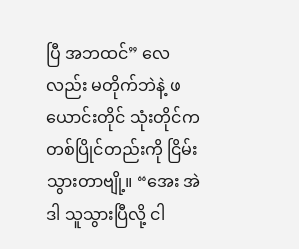ပြီ အဘထင်” လေလည်း မတိုက်ဘဲနဲ့ ဖယောင်းတိုင် သုံးတိုင်က တစ်ပြိုင်တည်းကို ငြိမ်းသွားတာဗျို့။ “အေး အဲဒါ သူသွားပြီလို့ ငါ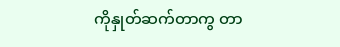ကိုနှုတ်ဆက်တာကွ တာ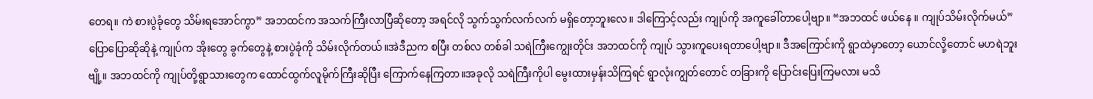တေရ။ ကဲ စားပွဲခုံတွေ သိမ်းရအောင်ကွာ” အဘထင်က အသက်ကြီးလာပြီဆိုတော့ အရင်လို သွက်သွက်လက်လက် မရှိတော့ဘူးလေ။ ဒါကြောင့်လည်း ကျုပ်ကို အကူခေါ်တာပေါ့ဗျာ။ “အဘထင် ဖယ်နေ ။ ကျုပ်သိမ်းလိုက်မယ်” ပြောပြောဆိုဆိုနဲ့ ကျုပ်က အိုးတွေ ခွက်တွေနဲ့ စားပွဲခုံကို သိမ်းလိုက်တယ်။အဲဒီညက စပြီး တစ်လ တစ်ခါ သရဲကြီးကျွေးတိုင်း အဘထင်ကို ကျုပ် သွားကူပေးရတာပေါ့ဗျာ။ ဒီအကြောင်းကို ရွာထဲမှာတော့ ယောင်လို့တောင် မဟရဲဘူးဗျို့။ အဘထင်ကို ကျုပ်တို့ရွာသားတွေက ထောင်ထွက်လူမိုက်ကြီးဆိုပြီး ကြောက်နေကြတာ။အခုလို သရဲကြီးကိုပါ မွေးထားမှန်းသိကြရင် ရွာလုံးကျွတ်တောင် တခြားကို ပြောင်းပြေးကြမလား မသိ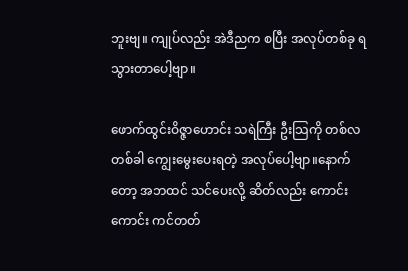ဘူးဗျ။ ကျုပ်လည်း အဲဒီညက စပြီး အလုပ်တစ်ခု ရသွားတာပေါ့ဗျာ။

ဖောက်ထွင်းဝိဇ္ဇာဟောင်း သရဲကြီး ဦးသြကို တစ်လ တစ်ခါ ကျွေးမွေးပေးရတဲ့ အလုပ်ပေါ့ဗျာ။နောက်တော့ အဘထင် သင်ပေးလို့ ဆိတ်လည်း ကောင်းကောင်း ကင်တတ်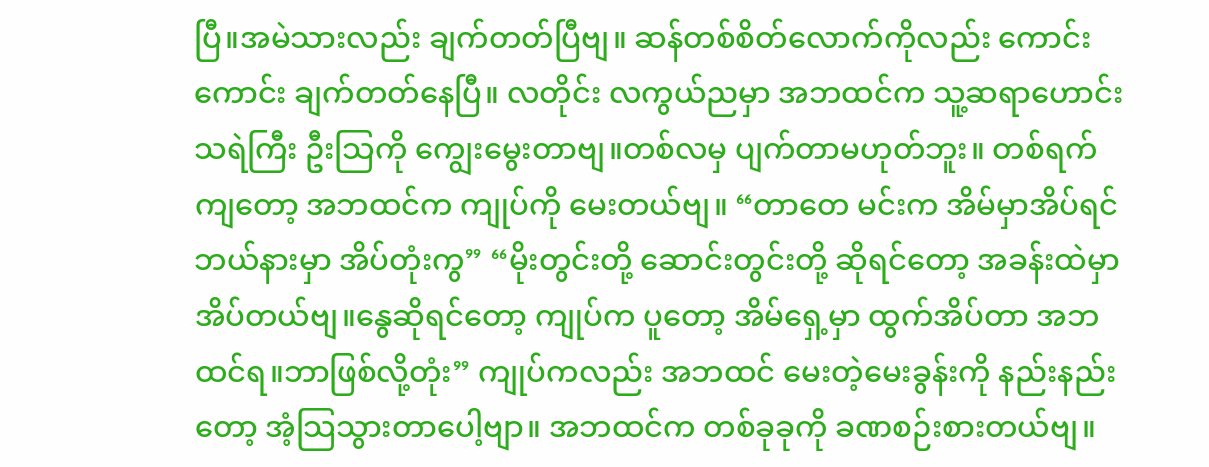ပြီ။အမဲသားလည်း ချက်တတ်ပြီဗျ။ ဆန်တစ်စိတ်လောက်ကိုလည်း ကောင်းကောင်း ချက်တတ်နေပြီ။ လတိုင်း လကွယ်ညမှာ အဘထင်က သူ့ဆရာဟောင်းသရဲကြီး ဦးသြကို ကျွေးမွေးတာဗျ။တစ်လမှ ပျက်တာမဟုတ်ဘူး။ တစ်ရက်ကျတော့ အဘထင်က ကျုပ်ကို မေးတယ်ဗျ။ “တာတေ မင်းက အိမ်မှာအိပ်ရင် ဘယ်နားမှာ အိပ်တုံးကွ” “မိုးတွင်းတို့ ဆောင်းတွင်းတို့ ဆိုရင်တော့ အခန်းထဲမှာ အိပ်တယ်ဗျ။နွေဆိုရင်တော့ ကျုပ်က ပူတော့ အိမ်ရှေ့မှာ ထွက်အိပ်တာ အဘထင်ရ။ဘာဖြစ်လို့တုံး” ကျုပ်ကလည်း အဘထင် မေးတဲ့မေးခွန်းကို နည်းနည်းတော့ အံ့သြသွားတာပေါ့ဗျာ။ အဘထင်က တစ်ခုခုကို ခဏစဉ်းစားတယ်ဗျ။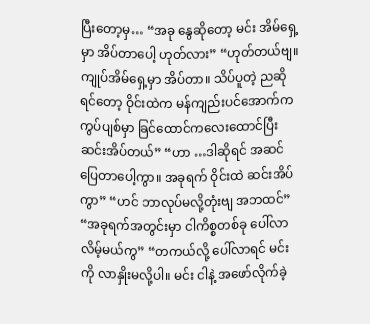ပြီးတော့မှ… “အခု နွေဆိုတော့ မင်း အိမ်ရှေ့မှာ အိပ်တာပေါ့ ဟုတ်လား” “ဟုတ်တယ်ဗျ။ကျုပ်အိမ်ရှေ့မှာ အိပ်တာ။ သိပ်ပူတဲ့ ညဆိုရင်တော့ ဝိုင်းထဲက မန်ကျည်းပင်အောက်က ကွပ်ပျစ်မှာ ခြင်ထောင်ကလေးထောင်ပြီး ဆင်းအိပ်တယ်” “ဟာ …ဒါဆိုရင် အဆင်ပြေတာပေါ့ကွာ။ အခုရက် ဝိုင်းထဲ ဆင်းအိပ်ကွာ” “ဟင် ဘာလုပ်မလို့တုံးဗျ အဘထင်” “အခုရက်အတွင်းမှာ ငါကိစ္စတစ်ခု ပေါ်လာလိမ့်မယ်ကွ” “တကယ်လို့ ပေါ်လာရင် မင်းကို လာနှိုးမလို့ပါ။ မင်း ငါနဲ့ အဖော်လိုက်ခဲ့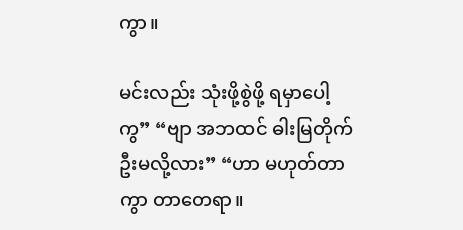ကွာ။

မင်းလည်း သုံးဖို့စွဲဖို့ ရမှာပေါ့ကွ” “ဗျာ အဘထင် ဓါးမြတိုက်ဦးမလို့လား” “ဟာ မဟုတ်တာကွာ တာတေရာ။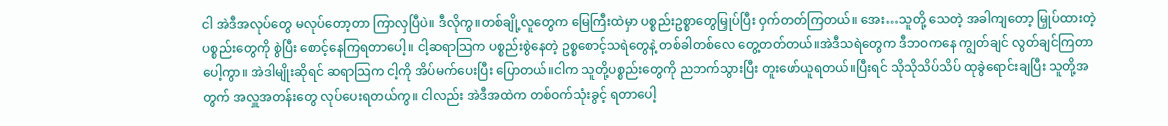ငါ အဲဒီအလုပ်တွေ မလုပ်တော့တာ ကြာလှပြီပဲ။ ဒီလိုကွ။တစ်ချို့လူတွေက မြေကြီးထဲမှာ ပစ္စည်းဥစ္စာတွေမြှုပ်ပြီး ဝှက်တတ်ကြတယ်။ အေး…သူတို့ သေတဲ့ အခါကျတော့ မြှုပ်ထားတဲ့ ပစ္စည်းတွေကို စွဲပြီး စောင့်နေကြရတာပေါ့။ ငါ့ဆရာသြက ပစ္စည်းစွဲနေတဲ့ ဥစ္စစောင့်သရဲတွေနဲ့ တစ်ခါတစ်လေ တွေ့တတ်တယ်။အဲဒီသရဲတွေက ဒီဘဝကနေ ကျွတ်ချင် လွတ်ချင်ကြတာပေါ့ကွာ။ အဲဒါမျိုးဆိုရင် ဆရာသြက ငါ့ကို အိပ်မက်ပေးပြီး ပြောတယ်။ငါက သူတို့ပစ္စည်းတွေကို ညဘက်သွားပြီး တူးဖော်ယူရတယ်။ပြီးရင် သိုသိုသိပ်သိပ် ထုခွဲရောင်းချပြီး သူတို့အတွက် အလှူအတန်းတွေ လုပ်ပေးရတယ်ကွ။ ငါလည်း အဲဒီအထဲက တစ်ဝက်သုံးခွင့် ရတာပေါ့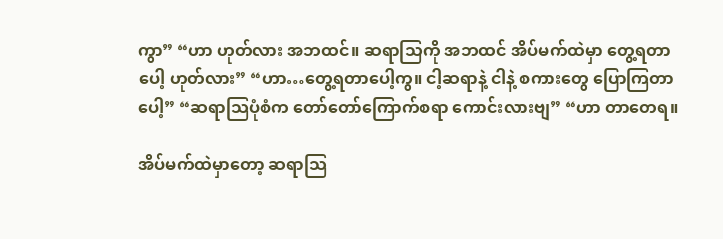ကွာ” “ဟာ ဟုတ်လား အဘထင်။ ဆရာသြကို အဘထင် အိပ်မက်ထဲမှာ တွေ့ရတာပေါ့ ဟုတ်လား” “ဟာ…တွေ့ရတာပေါ့ကွ။ ငါ့ဆရာနဲ့ ငါနဲ့ စကားတွေ ပြောကြတာပေါ့” “ဆရာသြပုံစံက တော်တော်ကြောက်စရာ ကောင်းလားဗျ” “ဟာ တာတေရ။

အိပ်မက်ထဲမှာတော့ ဆရာသြ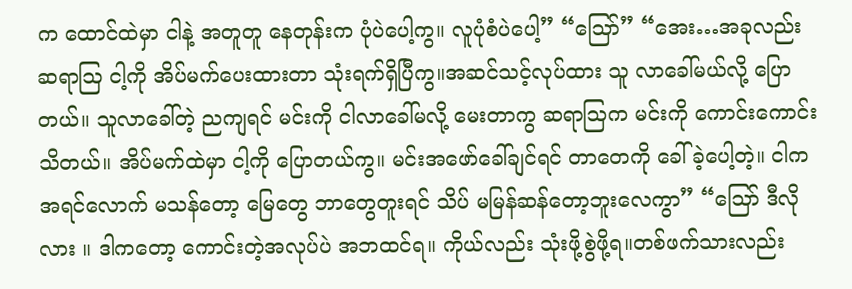က ထောင်ထဲမှာ ငါနဲ့ အတူတူ နေတုန်းက ပုံပဲပေါ့ကွ။ လူပုံစံပဲပေါ့” “သြော်” “အေး…အခုလည်း ဆရာသြ ငါ့ကို အိပ်မက်ပေးထားတာ သုံးရက်ရှိပြီကွ။အဆင်သင့်လုပ်ထား သူ လာခေါ်မယ်လို့ ပြောတယ်။ သူလာခေါ်တဲ့ ညကျရင် မင်းကို ငါလာခေါ်မလို့ မေးတာကွ ဆရာသြက မင်းကို ကောင်းကောင်းသိတယ်။ အိပ်မက်ထဲမှာ ငါ့ကို ပြောတယ်ကွ။ မင်းအဖော်ခေါ်ချင်ရင် တာတေကို ခေါ်ခဲ့ပေါ့တဲ့။ ငါက အရင်လောက် မသန်တော့ မြေတွေ ဘာတွေတူးရင် သိပ် မမြန်ဆန်တော့ဘူးလေကွာ” “သြော် ဒီလိုလား ။ ဒါကတော့ ကောင်းတဲ့အလုပ်ပဲ အဘထင်ရ။ ကိုယ်လည်း သုံးဖို့စွဲဖို့ရ။တစ်ဖက်သားလည်း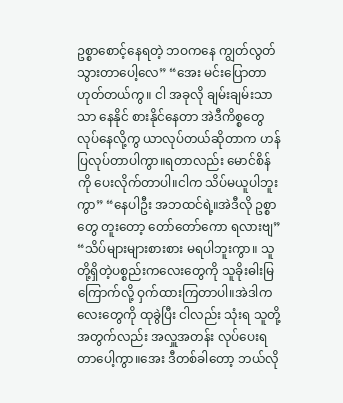ဥစ္စာစောင့်နေရတဲ့ ဘဝကနေ ကျွတ်လွတ်သွားတာပေါ့လေ” “အေး မင်းပြောတာ ဟုတ်တယ်ကွ။ ငါ အခုလို ချမ်းချမ်းသာသာ နေနိုင် စားနိုင်နေတာ အဲဒီကိစ္စတွေ လုပ်နေလို့ကွ ယာလုပ်တယ်ဆိုတာက ဟန်ပြလုပ်တာပါကွာ။ရတာလည်း မောင်စိန်ကို ပေးလိုက်တာပါ။ငါက သိပ်မယူပါဘူးကွာ” “နေပါဦး အဘထင်ရဲ့။အဲဒီလို ဥစ္စာတွေ တူးတော့ တော်တော်ကော ရလားဗျ” “သိပ်များများစားစား မရပါဘူးကွာ။ သူတို့ရှိတဲ့ပစ္စည်းကလေးတွေကို သူခိုးဓါးမြ ကြောက်လို့ ဝှက်ထားကြတာပါ။အဲဒါကလေးတွေကို ထုခွဲပြီး ငါလည်း သုံးရ သူတို့အတွက်လည်း အလှူအတန်း လုပ်ပေးရတာပေါ့ကွာ။အေး ဒီတစ်ခါတော့ ဘယ်လို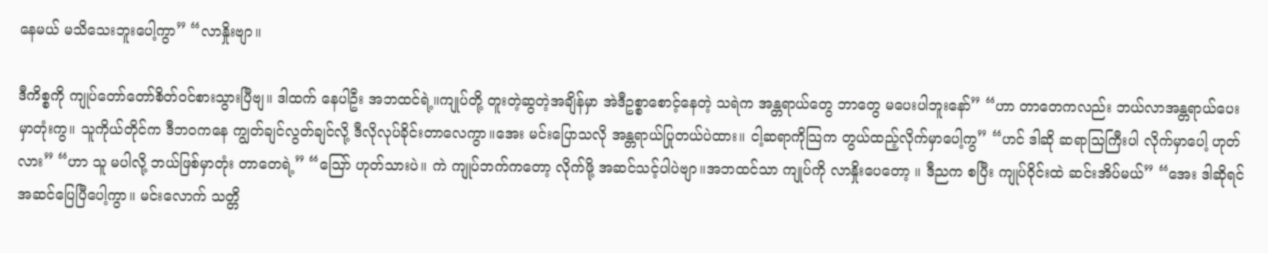နေမယ် မသိသေးဘူးပေါ့ကွာ” “လာနှိုးဗျာ။

ဒီကိစ္စကို ကျုပ်တော်တော်စိတ်ဝင်စားသွားပြီဗျ။ ဒါထက် နေပါဦး အဘထင်ရဲ့။ကျုပ်တို့ တူးတဲ့ဆွတဲ့အချိန်မှာ အဲဒီဥစ္စာစောင့်နေတဲ့ သရဲက အန္တရာယ်တွေ ဘာတွေ မပေးပါဘူးနော်” “ဟာ တာတေကလည်း ဘယ်လာအန္တရာယ်ပေးမှာတုံးကွ။ သူကိုယ်တိုင်က ဒီဘဝကနေ ကျွတ်ချင်လွတ်ချင်လို့ ဒီလိုလုပ်ခိုင်းတာလေကွာ။အေး မင်းပြောသလို အန္တရာယ်ပြုတယ်ပဲထား။ ငါ့ဆရာကိုသြက တွယ်ထည့်လိုက်မှာပေါ့ကွ” “ဟင် ဒါဆို ဆရာသြကြီးပါ လိုက်မှာပေါ့ ဟုတ်လား” “ဟာ သူ မပါလို့ ဘယ်ဖြစ်မှာတုံး တာတေရဲ့” “သြော် ဟုတ်သားပဲ။ ကဲ ကျုပ်ဘက်ကတော့ လိုက်ဖို့ အဆင်သင့်ပါပဲဗျာ။အဘထင်သာ ကျုပ်ကို လာနှိုးပေတော့ ။ ဒီညက စပြီး ကျုပ်ဝိုင်းထဲ ဆင်းအိပ်မယ်” “အေး ဒါဆိုရင် အဆင်ပြေပြီပေါ့ကွာ။ မင်းလောက် သတ္တိ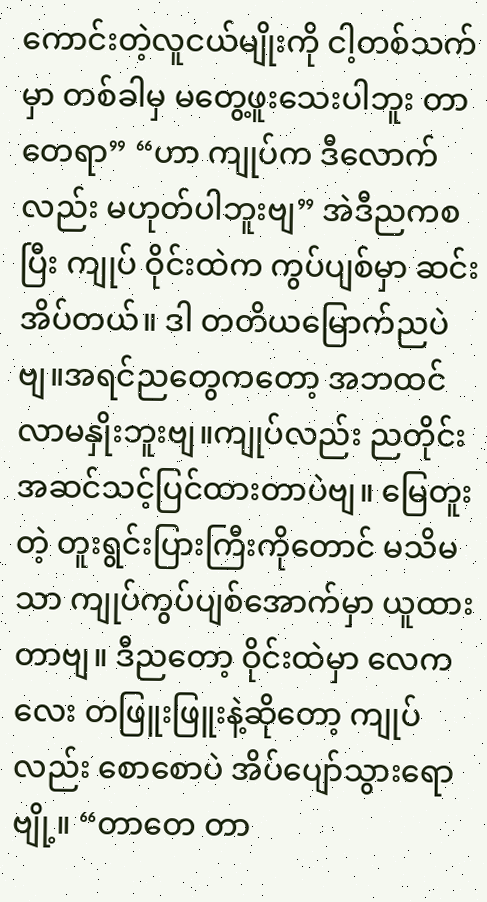ကောင်းတဲ့လူငယ်မျိုးကို ငါ့တစ်သက်မှာ တစ်ခါမှ မတွေ့ဖူးသေးပါဘူး တာတေရာ” “ဟာ ကျုပ်က ဒီလောက်လည်း မဟုတ်ပါဘူးဗျ” အဲဒီညကစပြီး ကျုပ် ဝိုင်းထဲက ကွပ်ပျစ်မှာ ဆင်းအိပ်တယ်။ ဒါ တတိယမြောက်ညပဲဗျ။အရင်ညတွေကတော့ အဘထင် လာမနှိုးဘူးဗျ။ကျုပ်လည်း ညတိုင်း အဆင်သင့်ပြင်ထားတာပဲဗျ။ မြေတူးတဲ့ တူးရွင်းပြားကြီးကိုတောင် မသိမသာ ကျုပ်ကွပ်ပျစ်အောက်မှာ ယူထားတာဗျ။ ဒီညတော့ ဝိုင်းထဲမှာ လေကလေး တဖြူးဖြူးနဲ့ဆိုတော့ ကျုပ်လည်း စောစောပဲ အိပ်ပျော်သွားရောဗျို့။ “တာတေ တာ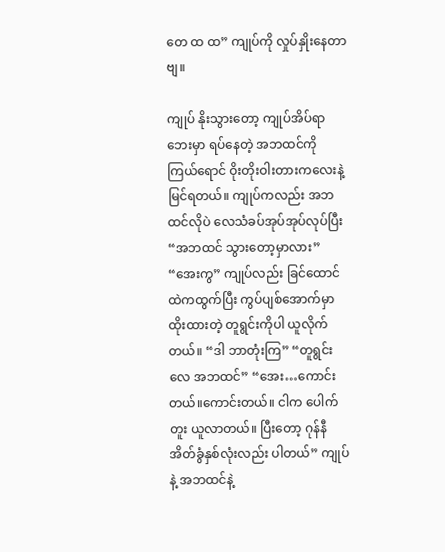တေ ထ ထ” ကျုပ်ကို လှုပ်နှိုးနေတာဗျ။

ကျုပ် နိုးသွားတော့ ကျုပ်အိပ်ရာဘေးမှာ ရပ်နေတဲ့ အဘထင်ကို ကြယ်ရောင် ဝိုးတိုးဝါးတားကလေးနဲ့ မြင်ရတယ်။ ကျုပ်ကလည်း အဘထင်လိုပဲ လေသံခပ်အုပ်အုပ်လုပ်ပြီး “အဘထင် သွားတော့မှာလား” “အေးကွ” ကျုပ်လည်း ခြင်ထောင်ထဲကထွက်ပြီး ကွပ်ပျစ်အောက်မှာ ထိုးထားတဲ့ တူရွင်းကိုပါ ယူလိုက်တယ်။ “ဒါ ဘာတုံးကြ” “တူရွင်းလေ အဘထင်” “အေး…ကောင်းတယ်။ကောင်းတယ်။ ငါက ပေါက်တူး ယူလာတယ်။ ပြီးတော့ ဂုန်နီအိတ်ခွံနှစ်လုံးလည်း ပါတယ်” ကျုပ်နဲ့ အဘထင်နဲ့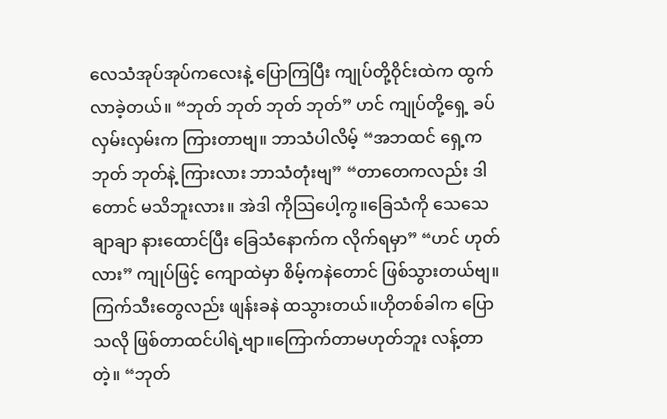လေသံအုပ်အုပ်ကလေးနဲ့ ပြောကြပြီး ကျုပ်တို့ဝိုင်းထဲက ထွက်လာခဲ့တယ်။ “ဘုတ် ဘုတ် ဘုတ် ဘုတ်” ဟင် ကျုပ်တို့ရှေ့ ခပ်လှမ်းလှမ်းက ကြားတာဗျ။ ဘာသံပါလိမ့် “အဘထင် ရှေ့က ဘုတ် ဘုတ်နဲ့ ကြားလား ဘာသံတုံးဗျ” “တာတေကလည်း ဒါတောင် မသိဘူးလား။ အဲဒါ ကိုသြပေါ့ကွ။ခြေသံကို သေသေချာချာ နားထောင်ပြီး ခြေသံနောက်က လိုက်ရမှာ” “ဟင် ဟုတ်လား” ကျုပ်ဖြင့် ကျောထဲမှာ စိမ့်ကနဲတောင် ဖြစ်သွားတယ်ဗျ။ ကြက်သီးတွေလည်း ဖျန်းခနဲ ထသွားတယ်။ဟိုတစ်ခါက ပြောသလို ဖြစ်တာထင်ပါရဲ့ဗျာ။ကြောက်တာမဟုတ်ဘူး လန့်တာတဲ့။ “ဘုတ်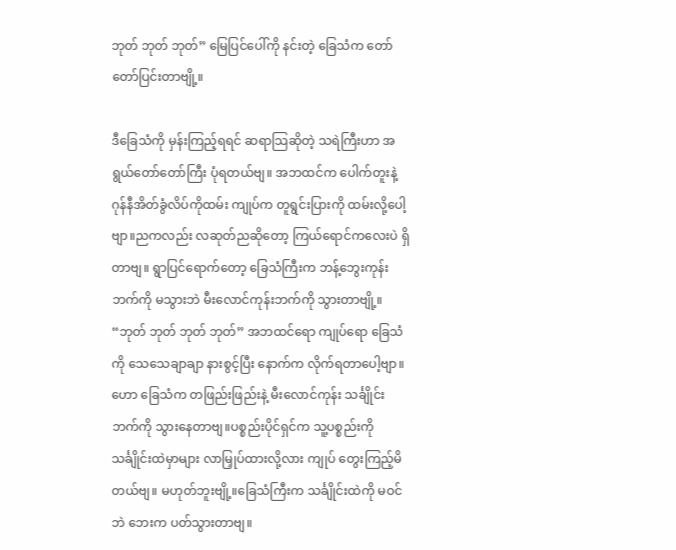ဘုတ် ဘုတ် ဘုတ်” မြေပြင်ပေါ်ကို နင်းတဲ့ ခြေသံက တော်တော်ပြင်းတာဗျို့။

ဒီခြေသံကို မှန်းကြည့်ရရင် ဆရာသြဆိုတဲ့ သရဲကြီးဟာ အရွယ်တော်တော်ကြီး ပုံရတယ်ဗျ။ အဘထင်က ပေါက်တူးနဲ့ ဂုန်နီအိတ်ခွံလိပ်ကိုထမ်း ကျုပ်က တူရွင်းပြားကို ထမ်းလို့ပေါ့ဗျာ။ညကလည်း လဆုတ်ညဆိုတော့ ကြယ်ရောင်ကလေးပဲ ရှိတာဗျ။ ရွာပြင်ရောက်တော့ ခြေသံကြီးက ဘန့်ဘွေးကုန်းဘက်ကို မသွားဘဲ မီးလောင်ကုန်းဘက်ကို သွားတာဗျို့။ “ဘုတ် ဘုတ် ဘုတ် ဘုတ်” အဘထင်ရော ကျုပ်ရော ခြေသံကို သေသေချာချာ နားစွင့်ပြီး နောက်က လိုက်ရတာပေါ့ဗျာ။ ဟော ခြေသံက တဖြည်းဖြည်းနဲ့ မီးလောင်ကုန်း သင်္ချိုင်းဘက်ကို သွားနေတာဗျ။ပစ္စည်းပိုင်ရှင်က သူ့ပစ္စည်းကို သင်္ချိုင်းထဲမှာများ လာမြှုပ်ထားလို့လား ကျုပ် တွေးကြည့်မိတယ်ဗျ။ မဟုတ်ဘူးဗျို့။ခြေသံကြီးက သင်္ချိုင်းထဲကို မဝင်ဘဲ ဘေးက ပတ်သွားတာဗျ။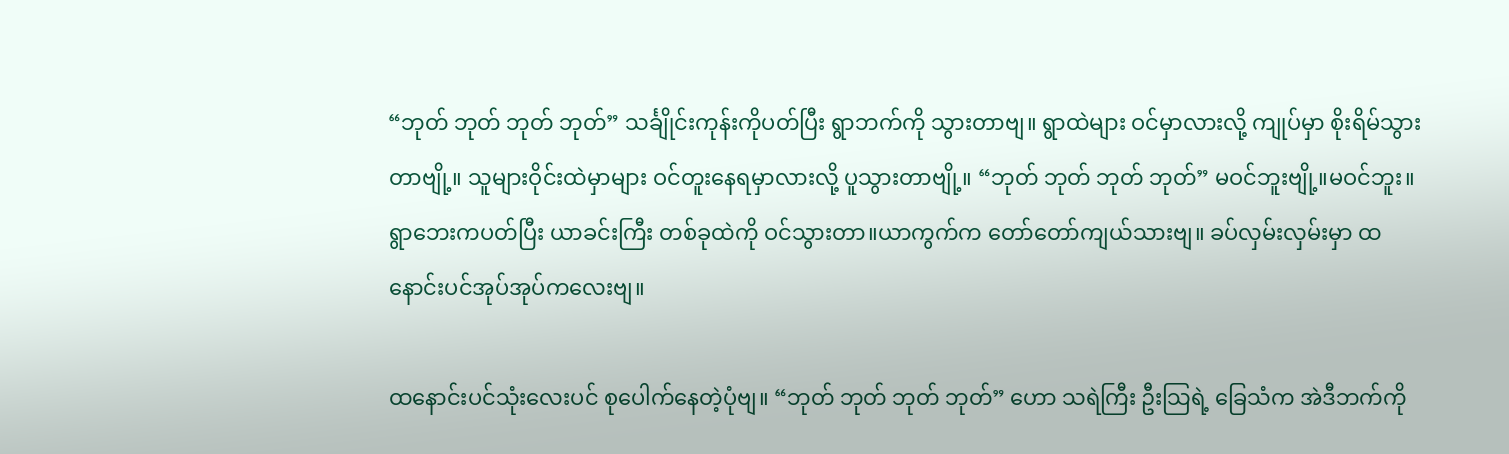“ဘုတ် ဘုတ် ဘုတ် ဘုတ်” သင်္ချိုင်းကုန်းကိုပတ်ပြီး ရွာဘက်ကို သွားတာဗျ။ ရွာထဲများ ဝင်မှာလားလို့ ကျုပ်မှာ စိုးရိမ်သွားတာဗျို့။ သူများဝိုင်းထဲမှာများ ဝင်တူးနေရမှာလားလို့ ပူသွားတာဗျို့။ “ဘုတ် ဘုတ် ဘုတ် ဘုတ်” မဝင်ဘူးဗျို့။မဝင်ဘူး။ရွာဘေးကပတ်ပြီး ယာခင်းကြီး တစ်ခုထဲကို ဝင်သွားတာ။ယာကွက်က တော်တော်ကျယ်သားဗျ။ ခပ်လှမ်းလှမ်းမှာ ထနောင်းပင်အုပ်အုပ်ကလေးဗျ။

ထနောင်းပင်သုံးလေးပင် စုပေါက်နေတဲ့ပုံဗျ။ “ဘုတ် ဘုတ် ဘုတ် ဘုတ်” ဟော သရဲကြီး ဦးသြရဲ့ ခြေသံက အဲဒီဘက်ကို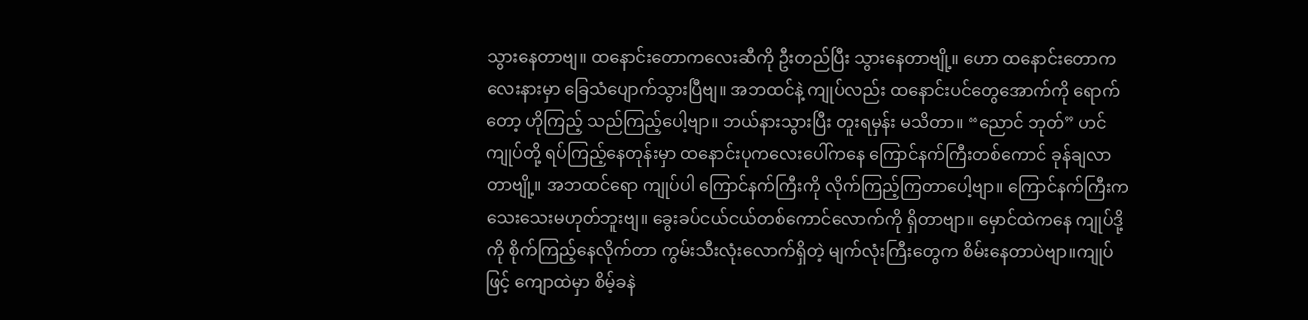သွားနေတာဗျ။ ထနောင်းတောကလေးဆီကို ဦးတည်ပြီး သွားနေတာဗျို့။ ဟော ထနောင်းတောကလေးနားမှာ ခြေသံပျောက်သွားပြီဗျ။ အဘထင်နဲ့ ကျုပ်လည်း ထနောင်းပင်တွေအောက်ကို ရောက်တော့ ဟိုကြည့် သည်ကြည့်ပေါ့ဗျာ။ ဘယ်နားသွားပြီး တူးရမှန်း မသိတာ။ “ညောင် ဘုတ်” ဟင် ကျုပ်တို့ ရပ်ကြည့်နေတုန်းမှာ ထနောင်းပုကလေးပေါ်ကနေ ကြောင်နက်ကြီးတစ်ကောင် ခုန်ချလာတာဗျို့။ အဘထင်ရော ကျုပ်ပါ ကြောင်နက်ကြီးကို လိုက်ကြည့်ကြတာပေါ့ဗျာ။ ကြောင်နက်ကြီးက သေးသေးမဟုတ်ဘူးဗျ။ ခွေးခပ်ငယ်ငယ်တစ်ကောင်လောက်ကို ရှိတာဗျာ။ မှောင်ထဲကနေ ကျုပ်ဒို့ကို စိုက်ကြည့်နေလိုက်တာ ကွမ်းသီးလုံးလောက်ရှိတဲ့ မျက်လုံးကြီးတွေက စိမ်းနေတာပဲဗျာ။ကျုပ်ဖြင့် ကျောထဲမှာ စိမ့်ခနဲ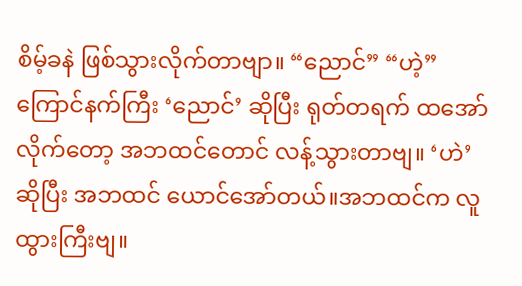စိမ့်ခနဲ ဖြစ်သွားလိုက်တာဗျာ။ “ညောင်” “ဟဲ့” ကြောင်နက်ကြီး ‘ညောင်’ ဆိုပြီး ရုတ်တရက် ထအော်လိုက်တော့ အဘထင်တောင် လန့်သွားတာဗျ။ ‘ဟဲ’ ဆိုပြီး အဘထင် ယောင်အော်တယ်။အဘထင်က လူထွားကြီးဗျ။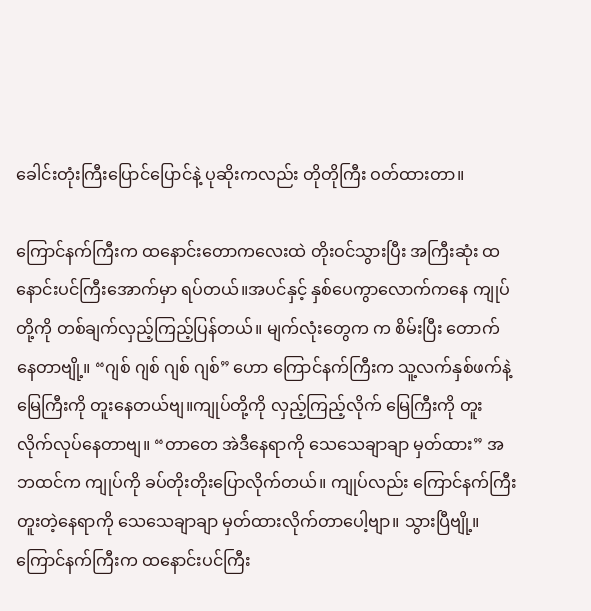ခေါင်းတုံးကြီးပြောင်ပြောင်နဲ့ ပုဆိုးကလည်း တိုတိုကြီး ဝတ်ထားတာ။

ကြောင်နက်ကြီးက ထနောင်းတောကလေးထဲ တိုးဝင်သွားပြီး အကြီးဆုံး ထနောင်းပင်ကြီးအောက်မှာ ရပ်တယ်။အပင်နှင့် နှစ်ပေကွာလောက်ကနေ ကျုပ်တို့ကို တစ်ချက်လှည့်ကြည့်ပြန်တယ်။ မျက်လုံးတွေက က စိမ်းပြီး တောက်နေတာဗျို့။ “ဂျစ် ဂျစ် ဂျစ် ဂျစ်” ဟော ကြောင်နက်ကြီးက သူ့လက်နှစ်ဖက်နဲ့ မြေကြီးကို တူးနေတယ်ဗျ။ကျုပ်တို့ကို လှည့်ကြည့်လိုက် မြေကြီးကို တူးလိုက်လုပ်နေတာဗျ။ “တာတေ အဲဒီနေရာကို သေသေချာချာ မှတ်ထား” အဘထင်က ကျုပ်ကို ခပ်တိုးတိုးပြောလိုက်တယ်။ ကျုပ်လည်း ကြောင်နက်ကြီး တူးတဲ့နေရာကို သေသေချာချာ မှတ်ထားလိုက်တာပေါ့ဗျာ။ သွားပြီဗျို့။ကြောင်နက်ကြီးက ထနောင်းပင်ကြီး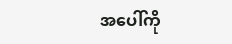အပေါ်ကို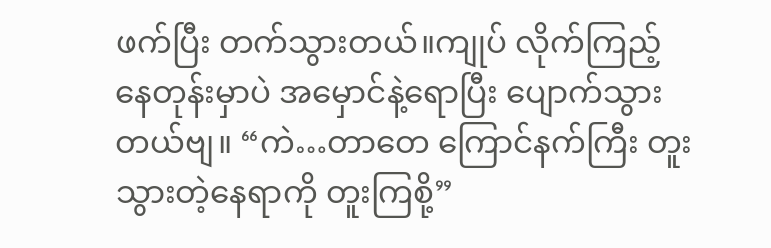ဖက်ပြီး တက်သွားတယ်။ကျုပ် လိုက်ကြည့်နေတုန်းမှာပဲ အမှောင်နဲ့ရောပြီး ပျောက်သွားတယ်ဗျ။ “ကဲ…တာတေ ကြောင်နက်ကြီး တူးသွားတဲ့နေရာကို တူးကြစို့”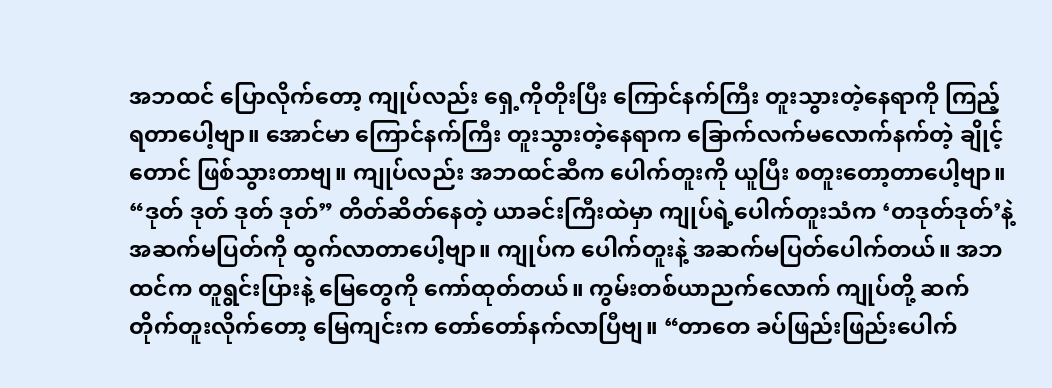အဘထင် ပြောလိုက်တော့ ကျုပ်လည်း ရှေ့ကိုတိုးပြီး ကြောင်နက်ကြီး တူးသွားတဲ့နေရာကို ကြည့်ရတာပေါ့ဗျာ။ အောင်မာ ကြောင်နက်ကြီး တူးသွားတဲ့နေရာက ခြောက်လက်မလောက်နက်တဲ့ ချိုင့်တောင် ဖြစ်သွားတာဗျ။ ကျုပ်လည်း အဘထင်ဆီက ပေါက်တူးကို ယူပြီး စတူးတော့တာပေါ့ဗျာ။ “ဒုတ် ဒုတ် ဒုတ် ဒုတ်” တိတ်ဆိတ်နေတဲ့ ယာခင်းကြီးထဲမှာ ကျုပ်ရဲ့ပေါက်တူးသံက ‘တဒုတ်ဒုတ်’နဲ့ အဆက်မပြတ်ကို ထွက်လာတာပေါ့ဗျာ။ ကျုပ်က ပေါက်တူးနဲ့ အဆက်မပြတ်ပေါက်တယ်။ အဘထင်က တူရွင်းပြားနဲ့ မြေတွေကို ကော်ထုတ်တယ်။ ကွမ်းတစ်ယာညက်လောက် ကျုပ်တို့ ဆက်တိုက်တူးလိုက်တော့ မြေကျင်းက တော်တော်နက်လာပြီဗျ။ “တာတေ ခပ်ဖြည်းဖြည်းပေါက်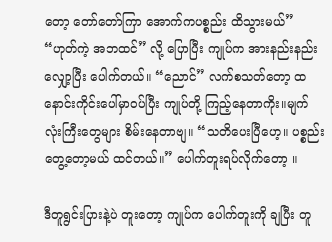တော့ တော်တော်ကြာ အောက်ကပစ္စည်း ထိသွားမယ်” “ဟုတ်ကဲ့ အဘထင်” လို့ ပြောပြီး ကျုပ်က အားနည်းနည်းလျှော့ပြီး ပေါက်တယ်။ “ညောင်” လက်စသတ်တော့ ထနောင်းကိုင်းပေါ်မှာဝပ်ပြီး ကျုပ်တို့ ကြည့်နေတာကိုး။မျက်လုံးကြီးတွေများ စိမ်းနေတာဗျ။ “သတိပေးပြီဟေ့။ ပစ္စည်းတွေ့တော့မယ် ထင်တယ်။” ပေါက်တူးရပ်လိုက်တော့ ။

ဒီတူရွင်းပြားနဲ့ပဲ တူးတော့ ကျုပ်က ပေါက်တူးကို ချပြီး တူ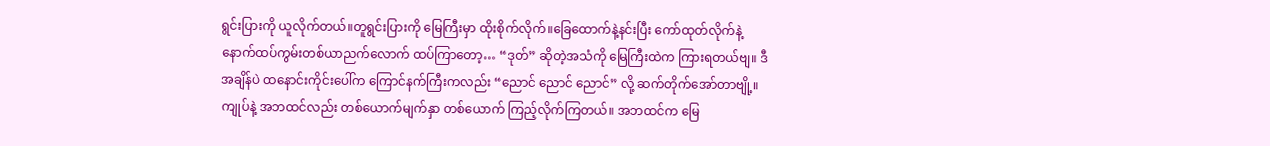ရွင်းပြားကို ယူလိုက်တယ်။တူရွင်းပြားကို မြေကြီးမှာ ထိုးစိုက်လိုက်။ခြေထောက်နဲ့နင်းပြီး ကော်ထုတ်လိုက်နဲ့ နောက်ထပ်ကွမ်းတစ်ယာညက်လောက် ထပ်ကြာတော့… “ဒုတ်” ဆိုတဲ့အသံကို မြေကြီးထဲက ကြားရတယ်ဗျ။ ဒီအချိန်ပဲ ထနောင်းကိုင်းပေါ်က ကြောင်နက်ကြီးကလည်း “ညောင် ညောင် ညောင်” လို့ ဆက်တိုက်အော်တာဗျို့။ကျုပ်နဲ့ အဘထင်လည်း တစ်ယောက်မျက်နှာ တစ်ယောက် ကြည့်လိုက်ကြတယ်။ အဘထင်က မြေ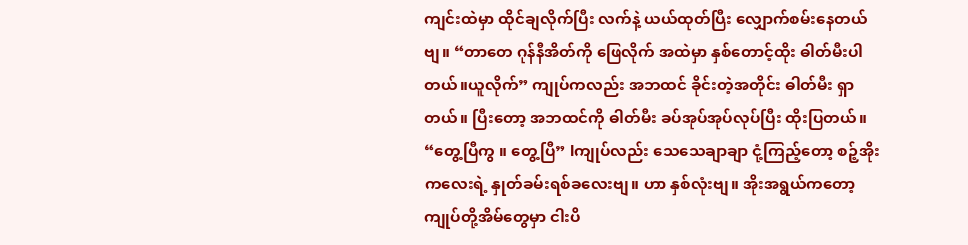ကျင်းထဲမှာ ထိုင်ချလိုက်ပြီး လက်နဲ့ ယယ်ထုတ်ပြီး လျှောက်စမ်းနေတယ်ဗျ။ “တာတေ ဂုန်နီအိတ်ကို ဖြေလိုက် အထဲမှာ နှစ်တောင့်ထိုး ဓါတ်မီးပါတယ်။ယူလိုက်” ကျုပ်ကလည်း အဘထင် ခိုင်းတဲ့အတိုင်း ဓါတ်မီး ရှာတယ်။ ပြီးတော့ အဘထင်ကို ဓါတ်မီး ခပ်အုပ်အုပ်လုပ်ပြီး ထိုးပြတယ်။ “တွေ့ပြီကွ ။ တွေ့ပြီ” lကျုပ်လည်း သေသေချာချာ ငုံ့ကြည့်တော့ စဉ့်အိုးကလေးရဲ့ နှုတ်ခမ်းရစ်ခလေးဗျ။ ဟာ နှစ်လုံးဗျ။ အိုးအရွယ်ကတော့ ကျုပ်တို့အိမ်တွေမှာ ငါးပိ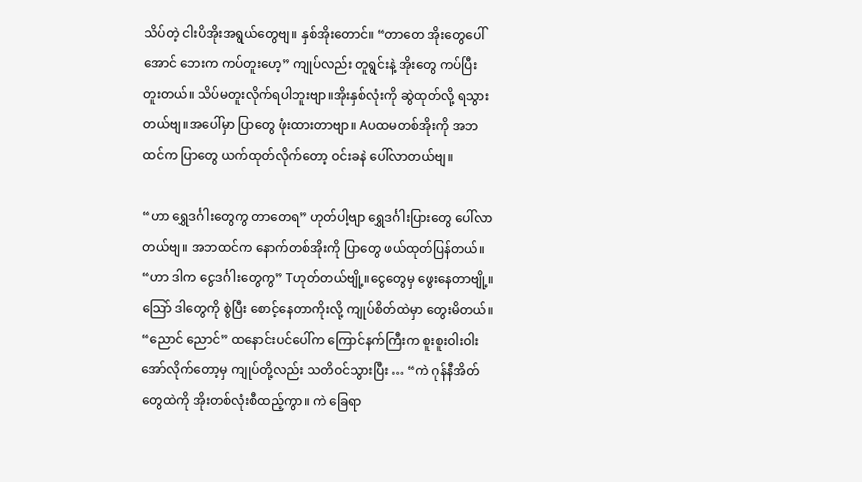သိပ်တဲ့ ငါးပိအိုးအရွယ်တွေဗျ။ နှစ်အိုးတောင်။ “တာတေ အိုးတွေပေါ်အောင် ဘေးက ကပ်တူးဟေ့” ကျုပ်လည်း တူရွင်းနဲ့ အိုးတွေ ကပ်ပြီး တူးတယ်။ သိပ်မတူးလိုက်ရပါဘူးဗျာ။အိုးနှစ်လုံးကို ဆွဲထုတ်လို့ ရသွားတယ်ဗျ။အပေါ်မှာ ပြာတွေ ဖုံးထားတာဗျာ။ Aပထမတစ်အိုးကို အဘထင်က ပြာတွေ ယက်ထုတ်လိုက်တော့ ဝင်းခနဲ ပေါ်လာတယ်ဗျ။

“ဟာ ရွှေဒင်္ဂါးတွေကွ တာတေရ” ဟုတ်ပါ့ဗျာ ရွှေဒင်္ဂါးပြားတွေ ပေါ်လာတယ်ဗျ။ အဘထင်က နောက်တစ်အိုးကို ပြာတွေ ဖယ်ထုတ်ပြန်တယ်။ “ဟာ ဒါက ငွေဒင်္ဂါးတွေကွ” Tဟုတ်တယ်ဗျို့။ငွေတွေမှ ဖွေးနေတာဗျို့။ သြော် ဒါတွေကို စွဲပြီး စောင့်နေတာကိုးလို့ ကျုပ်စိတ်ထဲမှာ တွေးမိတယ်။ “ညောင် ညောင်” ထနောင်းပင်ပေါ်က ကြောင်နက်ကြီးက စူးစူးဝါးဝါး အော်လိုက်တော့မှ ကျုပ်တို့လည်း သတိဝင်သွားပြီး … “ကဲ ဂုန်နီအိတ်တွေထဲကို အိုးတစ်လုံးစီထည့်ကွာ။ ကဲ ခြေရာ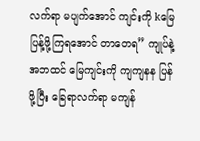လက်ရာ မပျက်အောင် ကျင်းကို kမြေပြန့်ဖို့ကြရအောင် တာတေရ” ကျုပ်နဲ့ အဘထင် မြေကျင်းကို ကျကျနန ပြန်ဖို့ပြီး ခြေရာလက်ရာ မကျန်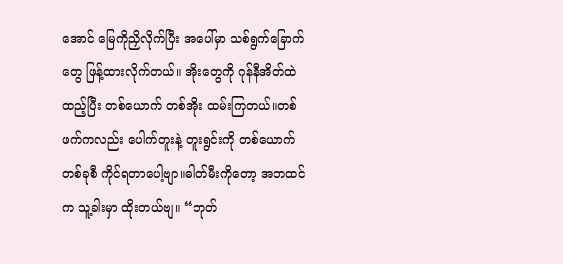အောင် မြေကိုညှိလိုက်ပြီး အပေါ်မှာ သစ်ရွက်ခြောက်တွေ ဖြန့်ထားလိုက်တယ်။ အိုးတွေကို ဂုန်နီအိတ်ထဲထည့်ပြီး တစ်ယောက် တစ်အိုး ထမ်းကြတယ်။တစ်ဖက်ကလည်း ပေါက်တူးနဲ့ တူးရွင်းကို တစ်ယောက် တစ်ခုစီ ကိုင်ရတာပေါ့ဗျာ။ဓါတ်မီးကိုတော့ အဘထင်က သူ့ခါးမှာ ထိုးတယ်ဗျ။ “ဘုတ်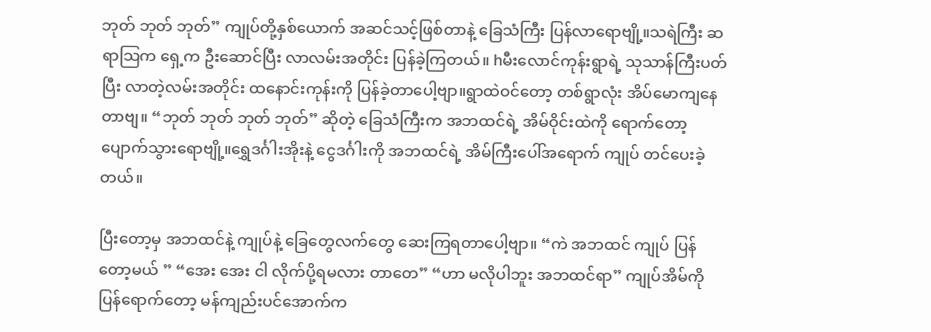ဘုတ် ဘုတ် ဘုတ်” ကျုပ်တို့နှစ်ယောက် အဆင်သင့်ဖြစ်တာနဲ့ ခြေသံကြီး ပြန်လာရောဗျို့။သရဲကြီး ဆရာသြက ရှေ့က ဦးဆောင်ပြီး လာလမ်းအတိုင်း ပြန်ခဲ့ကြတယ်။ hမီးလောင်ကုန်းရွာရဲ့ သုသာန်ကြီးပတ်ပြီး လာတဲ့လမ်းအတိုင်း ထနောင်းကုန်းကို ပြန်ခဲ့တာပေါ့ဗျာ။ရွာထဲဝင်တော့ တစ်ရွာလုံး အိပ်မောကျနေတာဗျ။ “ဘုတ် ဘုတ် ဘုတ် ဘုတ်” ဆိုတဲ့ ခြေသံကြီးက အဘထင်ရဲ့ အိမ်ဝိုင်းထဲကို ရောက်တော့ ပျောက်သွားရောဗျို့။ရွှေဒင်္ဂါးအိုးနဲ့ ငွေဒင်္ဂါးကို အဘထင်ရဲ့ အိမ်ကြီးပေါ်အရောက် ကျုပ် တင်ပေးခဲ့တယ်။

ပြီးတော့မှ အဘထင်နဲ့ ကျုပ်နဲ့ ခြေတွေလက်တွေ ဆေးကြရတာပေါ့ဗျာ။ “ကဲ အဘထင် ကျုပ် ပြန်တော့မယ် ” “အေး အေး ငါ လိုက်ပို့ရမလား တာတေ” “ဟာ မလိုပါဘူး အဘထင်ရာ” ကျုပ်အိမ်ကိုပြန်ရောက်တော့ မန်ကျည်းပင်အောက်က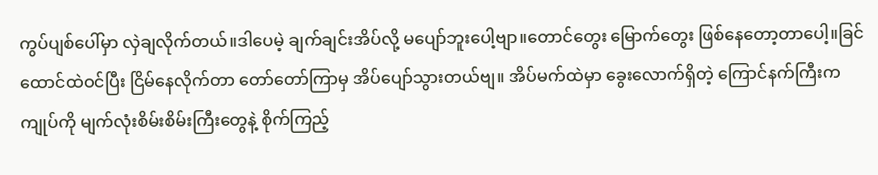ကွပ်ပျစ်ပေါ်မှာ လှဲချလိုက်တယ်။ဒါပေမဲ့ ချက်ချင်းအိပ်လို့ မပျော်ဘူးပေါ့ဗျာ။တောင်တွေး မြောက်တွေး ဖြစ်နေတော့တာပေါ့။ခြင်ထောင်ထဲဝင်ပြီး ငြိမ်နေလိုက်တာ တော်တော်ကြာမှ အိပ်ပျော်သွားတယ်ဗျ။ အိပ်မက်ထဲမှာ ခွေးလောက်ရှိတဲ့ ကြောင်နက်ကြီးက ကျုပ်ကို မျက်လုံးစိမ်းစိမ်းကြီးတွေနဲ့ စိုက်ကြည့်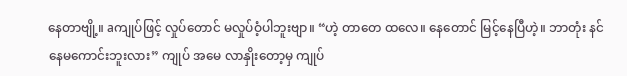နေတာဗျို့။ aကျုပ်ဖြင့် လှုပ်တောင် မလှုပ်ဝံ့ပါဘူးဗျာ။ “ဟဲ့ တာတေ ထလေ။ နေတောင် မြင့်နေပြီဟဲ့။ ဘာတုံး နင် နေမကောင်းဘူးလား” ကျုပ် အမေ လာနှိုးတော့မှ ကျုပ်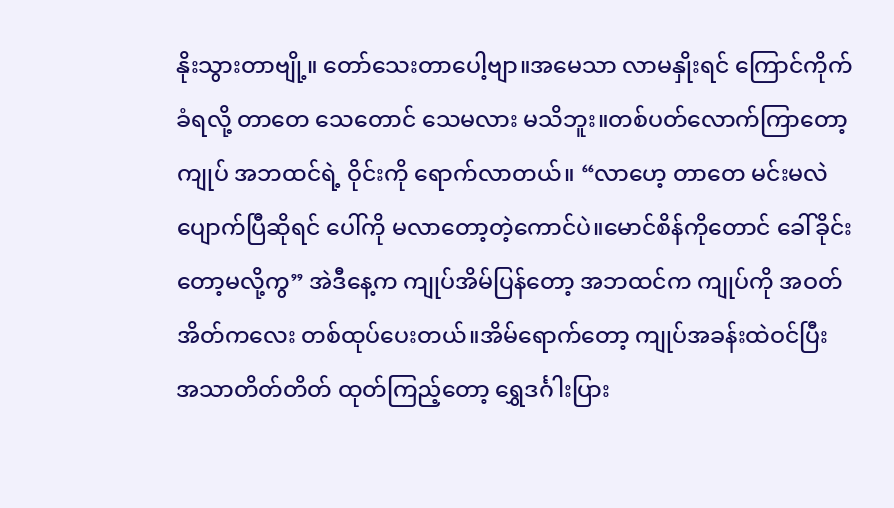နိုးသွားတာဗျို့။ တော်သေးတာပေါ့ဗျာ။အမေသာ လာမနှိုးရင် ကြောင်ကိုက်ခံရလို့ တာတေ သေတောင် သေမလား မသိဘူး။တစ်ပတ်လောက်ကြာတော့ ကျုပ် အဘထင်ရဲ့ ဝိုင်းကို ရောက်လာတယ်။ “လာဟေ့ တာတေ မင်းမလဲ ပျောက်ပြီဆိုရင် ပေါ်ကို မလာတော့တဲ့ကောင်ပဲ။မောင်စိန်ကိုတောင် ခေါ်ခိုင်းတော့မလို့ကွ” အဲဒီနေ့က ကျုပ်အိမ်ပြန်တော့ အဘထင်က ကျုပ်ကို အဝတ်အိတ်ကလေး တစ်ထုပ်ပေးတယ်။အိမ်ရောက်တော့ ကျုပ်အခန်းထဲဝင်ပြီး အသာတိတ်တိတ် ထုတ်ကြည့်တော့ ရွှေဒင်္ဂါးပြား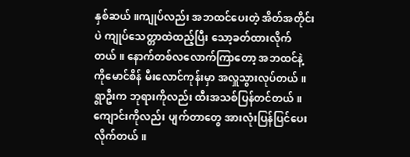နှစ်ဆယ်။ကျုပ်လည်း အဘထင်ပေးတဲ့ အိတ်အတိုင်းပဲ ကျုပ်သေတ္တာထဲထည့်ပြီး သော့ခတ်ထားလိုက်တယ်။ နောက်တစ်လလောက်ကြာတော့ အဘထင်နဲ့ ကိုမောင်စိန် မီးလောင်ကုန်းမှာ အလှူသွားလုပ်တယ်။ ရွာဦးက ဘုရားကိုလည်း ထီးအသစ်ပြန်တင်တယ်။ ကျောင်းကိုလည်း ပျက်တာတွေ အားလုံးပြန်ပြင်ပေးလိုက်တယ်။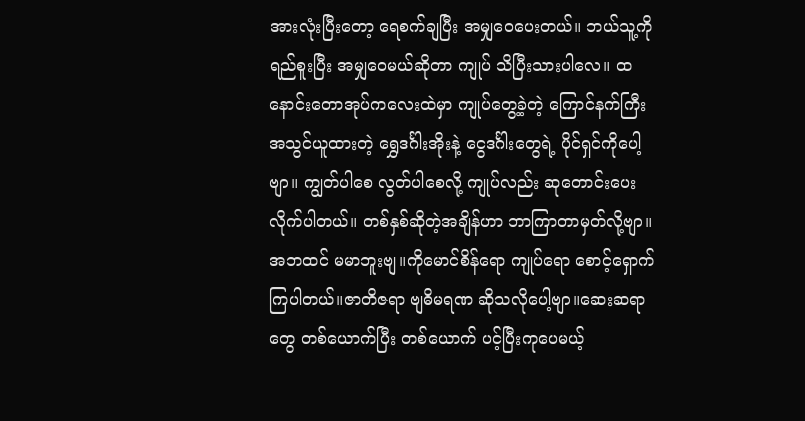အားလုံးပြီးတော့ ရေစက်ချပြီး အမျှဝေပေးတယ်။ ဘယ်သူ့ကို ရည်စူးပြီး အမျှဝေမယ်ဆိုတာ ကျုပ် သိပြီးသားပါလေ။ ထနောင်းတောအုပ်ကလေးထဲမှာ ကျုပ်တွေ့ခဲ့တဲ့ ကြောင်နက်ကြီး အသွင်ယူထားတဲ့ ရွှေဒင်္ဂါးအိုးနဲ့ ငွေဒင်္ဂါးတွေရဲ့ ပိုင်ရှင်ကိုပေါ့ဗျာ။ ကျွတ်ပါစေ လွတ်ပါစေလို့ ကျုပ်လည်း ဆုတောင်းပေးလိုက်ပါတယ်။ တစ်နှစ်ဆိုတဲ့အချိန်ဟာ ဘာကြာတာမှတ်လို့ဗျာ။ အဘထင် မမာဘူးဗျ။ကိုမောင်စိန်ရော ကျုပ်ရော စောင့်ရှောက်ကြပါတယ်။ဇာတိဇရာ ဗျဓိမရဏ ဆိုသလိုပေါ့ဗျာ။ဆေးဆရာတွေ တစ်ယောက်ပြီး တစ်ယောက် ပင့်ပြီးကုပေမယ့်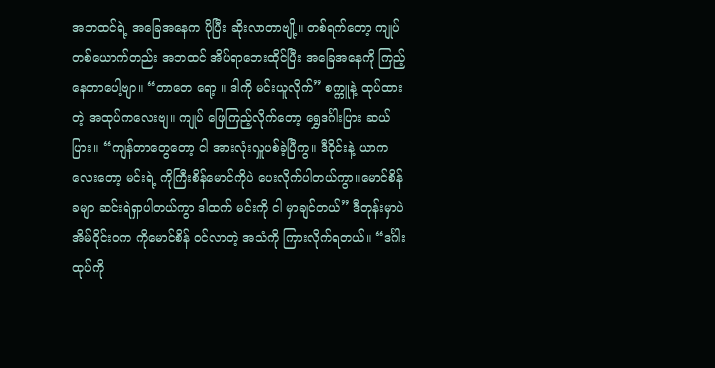အဘထင်ရဲ့ အခြေအနေက ပိုပြီး ဆိုးလာတာဗျို့။ တစ်ရက်တော့ ကျုပ်တစ်ယောက်တည်း အဘထင် အိပ်ရာဘေးထိုင်ပြီး အခြေအနေကို ကြည့်နေတာပေါ့ဗျာ။ “တာတေ ရော့ ။ ဒါကို မင်းယူလိုက်” စက္ကူနဲ့ ထုပ်ထားတဲ့ အထုပ်ကလေးဗျ။ ကျုပ် ဖြေကြည့်လိုက်တော့ ရွှေဒင်္ဂါးပြား ဆယ်ပြား။ “ကျန်တာတွေတော့ ငါ အားလုံးလှူပစ်ခဲ့ပြီကွ။ ဒီဝိုင်းနဲ့ ယာကလေးတော့ မင်းရဲ့ ကိုကြီးစိန်မောင်ကိုပဲ ပေးလိုက်ပါတယ်ကွာ။မောင်စိန်ခမျာ ဆင်းရဲရှာပါတယ်ကွာ ဒါထက် မင်းကို ငါ မှာချင်တယ်” ဒီတုန်းမှာပဲ အိမ်ဝိုင်းဝက ကိုမောင်စိန် ဝင်လာတဲ့ အသံကို ကြားလိုက်ရတယ်။ “ဒင်္ဂါးထုပ်ကို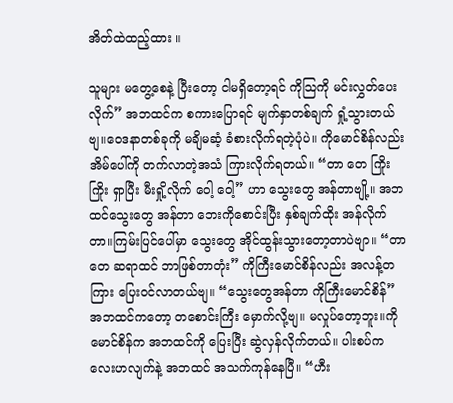အိတ်ထဲထည့်ထား ။

သူများ မတွေ့စေနဲ့ ပြီးတော့ ငါမရှိတော့ရင် ကိုသြကို မင်းလွှတ်ပေးလိုက်” အဘထင်က စကားပြောရင် မျက်နှာတစ်ချက် ရှုံ့သွားတယ်ဗျ။ဝေဒနာတစ်ခုကို မချိမဆံ့ ခံစားလိုက်ရတဲ့ပုံပဲ။ ကိုမောင်စိန်လည်း အိမ်ပေါ်ကို တက်လာတဲ့အသံ ကြားလိုက်ရတယ်။ “တာ တေ ကြိုး ကြိုး ရှာပြီး မီးရှို့လိုက် ဝေါ့ ဝေါ့” ဟာ သွေးတွေ အန်တာဗျို့။ အဘထင်သွေးတွေ အန်တာ ဘေးကိုစောင်းပြီး နှစ်ချက်ထိုး အန်လိုက်တာ။ကြမ်းပြင်ပေါ်မှာ သွေးတွေ အိုင်ထွန်းသွားတော့တာပဲဗျာ။ “တာတေ ဆရာထင် ဘာဖြစ်တာတုံး” ကိုကြီးမောင်စိန်လည်း အလန့်တကြား ပြေးဝင်လာတယ်ဗျ။ “သွေးတွေအန်တာ ကိုကြီးမောင်စိန်” အဘထင်ကတော့ တစောင်းကြီး မှောက်လို့ဗျ။ မလှုပ်တော့ဘူး။ကိုမောင်စိန်က အဘထင်ကို ပြေးပြီး ဆွဲလှန်လိုက်တယ်။ ပါးစပ်ကလေးဟလျက်နဲ့ အဘထင် အသက်ကုန်နေပြီ။ “ဟီး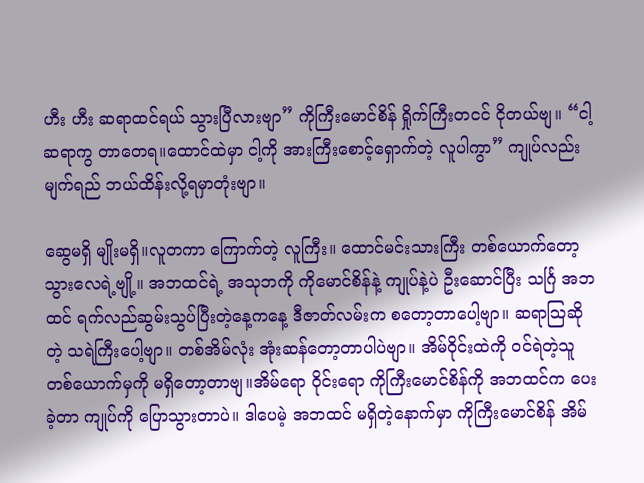ဟီး ဟီး ဆရာထင်ရယ် သွားပြီလားဗျာ” ကိုကြီးမောင်စိန် ရှိုက်ကြီးတငင် ငိုတယ်ဗျ။ “ငါ့ဆရာကွ တာတေရ။ထောင်ထဲမှာ ငါ့ကို အားကြီးစောင့်ရှောက်တဲ့ လူပါကွာ” ကျုပ်လည်း မျက်ရည် ဘယ်ထိန်းလို့ရမှာတုံးဗျာ။

ဆွေမရှိ မျိုးမရှိ။လူတကာ ကြောက်တဲ့ လူကြီး။ ထောင်မင်းသားကြီး တစ်ယောက်တော့ သွားလေရဲ့ဗျို့။ အဘထင်ရဲ့ အသုဘကို ကိုမောင်စိန်နဲ့ ကျုပ်နဲ့ပဲ ဦးဆောင်ပြီး သင်္ဂြ အဘထင် ရက်လည်ဆွမ်းသွပ်ပြီးတဲ့နေ့ကနေ့ ဒီဇာတ်လမ်းက စတော့တာပေါ့ဗျာ။ ဆရာသြဆိုတဲ့ သရဲကြီးပေါ့ဗျာ။ တစ်အိမ်လုံး အုံးဆန်တော့တာပါပဲဗျာ။ အိမ်ဝိုင်းထဲကို ဝင်ရဲတဲ့သူ တစ်ယောက်မှကို မရှိတော့တာဗျ။အိမ်ရော ဝိုင်းရော ကိုကြီးမောင်စိန်ကို အဘထင်က ပေးခဲ့တာ ကျုပ်ကို ပြောသွားတာပဲ။ ဒါပေမဲ့ အဘထင် မရှိတဲ့နောက်မှာ ကိုကြီးမောင်စိန် အိမ်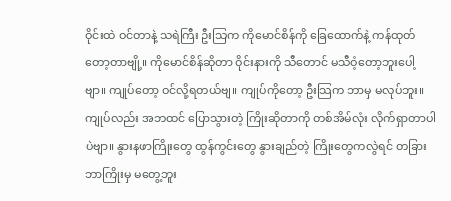ဝိုင်းထဲ ဝင်တာနဲ့ သရဲကြီး ဦးသြက ကိုမောင်စိန်ကို ခြေထောက်နဲ့ ကန်ထုတ်တော့တာဗျို့။ ကိုမောင်စိန်ဆိုတာ ဝိုင်းနားကို သီတောင် မသီဝံ့တော့ဘူးပေါ့ဗျာ။ ကျုပ်တော့ ဝင်လို့ရတယ်ဗျ။ ကျုပ်ကိုတော့ ဦးသြက ဘာမှ မလုပ်ဘူး။ ကျုပ်လည်း အဘထင် ပြောသွားတဲ့ ကြိုးဆိုတာကို တစ်အိမ်လုံး လိုက်ရှာတာပါပဲဗျာ။ နွားနဖာကြိုးတွေ ထွန်ကွင်းတွေ နွားချည်တဲ့ ကြိုးတွေကလွဲရင် တခြားဘာကြိုးမှ မတွေ့ဘူး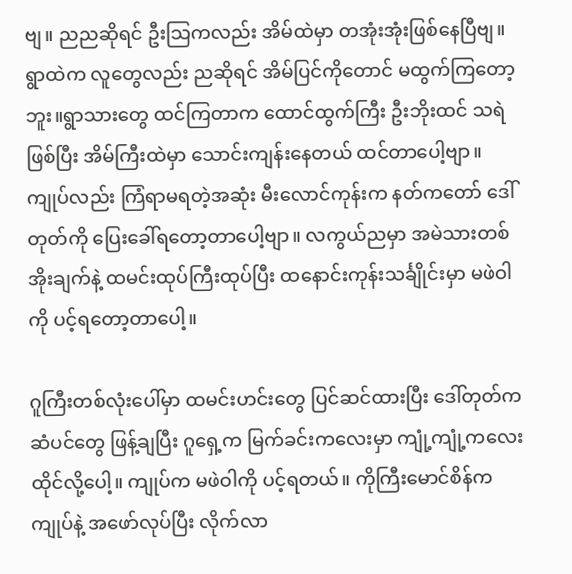ဗျ။ ညညဆိုရင် ဦးသြကလည်း အိမ်ထဲမှာ တအုံးအုံးဖြစ်နေပြီဗျ။ ရွာထဲက လူတွေလည်း ညဆိုရင် အိမ်ပြင်ကိုတောင် မထွက်ကြတော့ဘူး။ရွာသားတွေ ထင်ကြတာက ထောင်ထွက်ကြီး ဦးဘိုးထင် သရဲဖြစ်ပြီး အိမ်ကြီးထဲမှာ သောင်းကျန်းနေတယ် ထင်တာပေါ့ဗျာ။ ကျုပ်လည်း ကြံရာမရတဲ့အဆုံး မီးလောင်ကုန်းက နတ်ကတော် ဒေါ်တုတ်ကို ပြေးခေါ်ရတော့တာပေါ့ဗျာ။ လကွယ်ညမှာ အမဲသားတစ်အိုးချက်နဲ့ ထမင်းထုပ်ကြီးထုပ်ပြီး ထနောင်းကုန်းသင်္ချိုင်းမှာ မဖဲဝါကို ပင့်ရတော့တာပေါ့။

ဂူကြီးတစ်လုံးပေါ်မှာ ထမင်းဟင်းတွေ ပြင်ဆင်ထားပြီး ဒေါ်တုတ်က ဆံပင်တွေ ဖြန့်ချပြီး ဂူရှေ့က မြက်ခင်းကလေးမှာ ကျုံ့ကျုံ့ကလေး ထိုင်လို့ပေါ့။ ကျုပ်က မဖဲဝါကို ပင့်ရတယ်။ ကိုကြီးမောင်စိန်က ကျုပ်နဲ့ အဖော်လုပ်ပြီး လိုက်လာ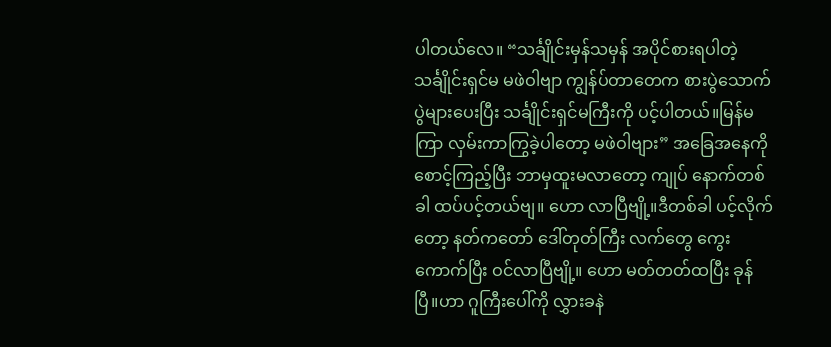ပါတယ်လေ။ “သင်္ချိုင်းမှန်သမှန် အပိုင်စားရပါတဲ့ သင်္ချိုင်းရှင်မ မဖဲဝါဗျာ ကျွန်ပ်တာတေက စားပွဲသောက်ပွဲများပေးပြီး သင်္ချိုင်းရှင်မကြီးကို ပင့်ပါတယ်။မြန်မကြာ လှမ်းကာကြွခဲ့ပါတော့ မဖဲဝါဗျား” အခြေအနေကို စောင့်ကြည့်ပြီး ဘာမှထူးမလာတော့ ကျုပ် နောက်တစ်ခါ ထပ်ပင့်တယ်ဗျ။ ဟော လာပြီဗျို့။ဒီတစ်ခါ ပင့်လိုက်တော့ နတ်ကတော် ဒေါ်တုတ်ကြီး လက်တွေ ကွေးကောက်ပြီး ဝင်လာပြီဗျို့။ ဟော မတ်တတ်ထပြီး ခုန်ပြီ။ဟာ ဂူကြီးပေါ်ကို လွှားခနဲ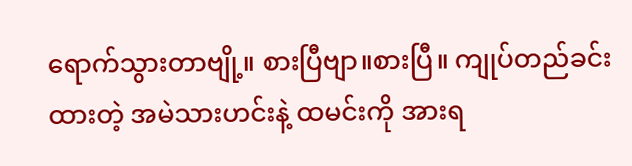ရောက်သွားတာဗျို့။ စားပြီဗျာ။စားပြီ။ ကျုပ်တည်ခင်းထားတဲ့ အမဲသားဟင်းနဲ့ ထမင်းကို အားရ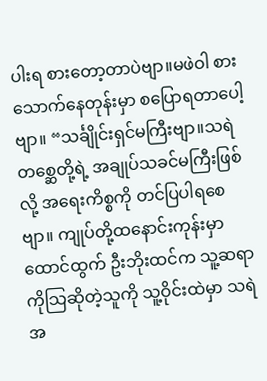ပါးရ စားတော့တာပဲဗျာ။မဖဲဝါ စားသောက်နေတုန်းမှာ စပြောရတာပေါ့ဗျာ။ “သင်္ချိုင်းရှင်မကြီးဗျာ။သရဲတစ္ဆေတို့ရဲ့ အချုပ်သခင်မကြီးဖြစ်လို့ အရေးကိစ္စကို တင်ပြပါရစေဗျာ။ ကျုပ်တို့ထနောင်းကုန်းမှာ ထောင်ထွက် ဦးဘိုးထင်က သူ့ဆရာ ကိုသြဆိုတဲ့သူကို သူ့ဝိုင်းထဲမှာ သရဲအ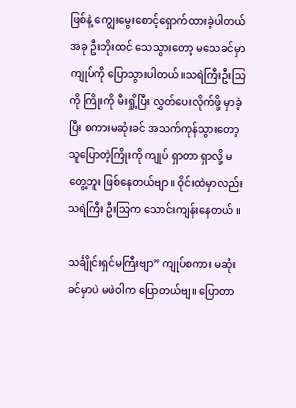ဖြစ်နဲ့ ကျွေးမွေးစောင့်ရှောက်ထားခဲ့ပါတယ် အခု ဦးဘိုးထင် သေသွားတော့ မသေခင်မှာ ကျုပ်ကို ပြောသွားပါတယ်။သရဲကြီးဦးသြကို ကြိုးကို မီးရှို့ပြီး လွှတ်ပေးလိုက်ဖို့ မှာခဲ့ပြီး စကားမဆုံးခင် အသက်ကုန်သွားတော့ သူပြောတဲ့ကြိုးကို ကျုပ် ရှာတာ ရှာလို့ မတွေ့ဘူး ဖြစ်နေတယ်ဗျာ။ ဝိုင်းထဲမှာလည်း သရဲကြီး ဦးသြက သောင်းကျန်းနေတယ် ။

သင်္ချိုင်းရှင်မကြီးဗျာ” ကျုပ်စကား မဆုံးခင်မှာပဲ မဖဲဝါက ပြောတယ်ဗျ။ ပြောတာ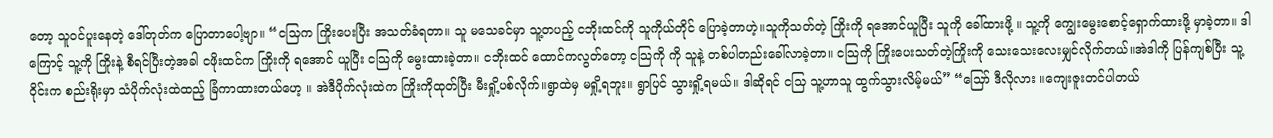တော့ သူဝင်ပူးနေတဲ့ ဒေါ်တုတ်က ပြောတာပေါ့ဗျာ။ “ငသြက ကြိုးပေးပြီး အသတ်ခံရတာ။ သူ မသေခင်မှာ သူ့တပည့် ငဘိုးထင်ကို သူကိုယ်တိုင် ပြောခဲ့တာဟဲ့။သူကိုသတ်တဲ့ ကြိုးကို ရအောင်ယူပြီး သူကို ခေါ်ထားဖို့ ။ သူ့ကို ကျွေးမွေးစောင့်ရှောက်ထားဖို့ မှာခဲ့တာ။ ဒါကြောင့် သူ့ကို ကြိုးနဲ့ စီရင်ပြီးတဲ့အခါ ငဖိုးထင်က ကြိုးကို ရအောင် ယူပြီး ငသြကို မွေးထားခဲ့တာ။ ငဘိုးထင် ထောင်ကလွတ်တော့ ငသြကို ကို သူနဲ့ တစ်ပါတည်းခေါ်လာခဲ့တာ။ ငသြကို ကြိုးပေးသတ်တဲ့ကြိုးကို သေးသေးလေးမျှင်လိုက်တယ်။အဲဒါကို ပြန်ကျစ်ပြီး သူ့ဝိုင်းက စည်းရိုးမှာ သံပိုက်လုံးထဲထည့် ခြံကာထားတယ်ဟေ့ ။ အဲဒီပိုက်လုံးထဲက ကြိုးကိုထုတ်ပြီး မီးရှို့ပစ်လိုက်။ရွာထဲမှ မရှို့ရဘူး။ ရွာပြင် သွားရှို့ရမယ်။ ဒါဆိုရင် ငသြ သူ့ဟာသူ ထွက်သွားလိမ့်မယ်” “သြော် ဒီလိုလား ။ကျေးဇူးတင်ပါတယ်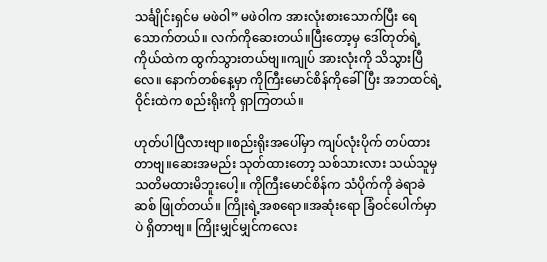သင်္ချိုင်းရှင်မ မဖဲဝါ” မဖဲဝါက အားလုံးစားသောက်ပြီး ရေသောက်တယ်။ လက်ကိုဆေးတယ်။ပြီးတော့မှ ဒေါ်တုတ်ရဲ့ ကိုယ်ထဲက ထွက်သွားတယ်ဗျ။ကျုပ် အားလုံးကို သိသွားပြီလေ။ နောက်တစ်နေ့မှာ ကိုကြီးမောင်စိန်ကိုခေါ်ပြီး အဘထင်ရဲ့ ဝိုင်းထဲက စည်းရိုးကို ရှာကြတယ်။

ဟုတ်ပါပြီလားဗျာ။စည်းရိုးအပေါ်မှာ ကျပ်လုံးပိုက် တပ်ထားတာဗျ။ဆေးအမည်း သုတ်ထားတော့ သစ်သားလား သယ်သူမှ သတိမထားမိဘူးပေါ့။ ကိုကြီးမောင်စိန်က သံပိုက်ကို ခဲရာခဲဆစ် ဖြုတ်တယ်။ ကြိုးရဲ့အစရော။အဆုံးရော ခြံဝင်ပေါက်မှာပဲ ရှိတာဗျ။ ကြိုးမျှင်မျှင်ကလေး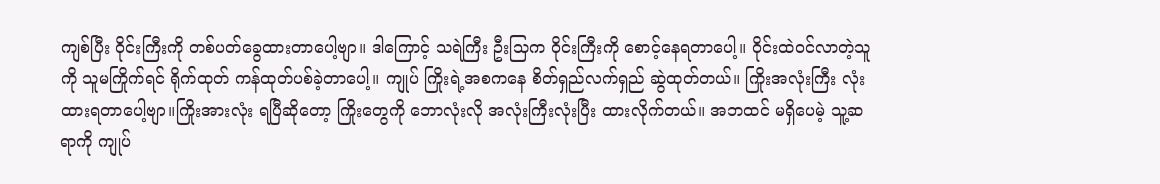ကျစ်ပြီး ဝိုင်းကြီးကို တစ်ပတ်ခွေထားတာပေါ့ဗျာ။ ဒါကြောင့် သရဲကြီး ဦးသြက ဝိုင်းကြီးကို စောင့်နေရတာပေါ့။ ဝိုင်းထဲဝင်လာတဲ့သူကို သူမကြိုက်ရင် ရိုက်ထုတ် ကန်ထုတ်ပစ်ခဲ့တာပေါ့။ ကျုပ် ကြိုးရဲ့အစကနေ စိတ်ရှည်လက်ရှည် ဆွဲထုတ်တယ်။ ကြိုးအလုံးကြီး လုံးထားရတာပေါ့ဗျာ။ကြိုးအားလုံး ရပြီဆိုတော့ ကြိုးတွေကို ဘောလုံးလို အလုံးကြီးလုံးပြီး ထားလိုက်တယ်။ အဘထင် မရှိပေမဲ့ သူ့ဆရာကို ကျုပ်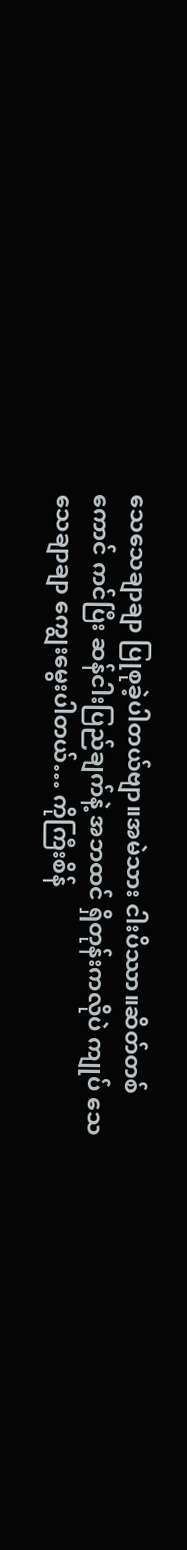သေသေချာချာ ပြုစုခဲ့ပါတယ်ဗျာ။အမဲသား ငါးပိဿာ။ဆိတ်တစ်ကောင် ကင်ပြီး ဆန်ငါးပြည်ချက်နဲ့ အဘထင် ရှိတုန်းကလိုပဲ ကျုပ် သေသေချာချာ ကျွေးမွေးပါတယ်… ကိုကြီးစိန်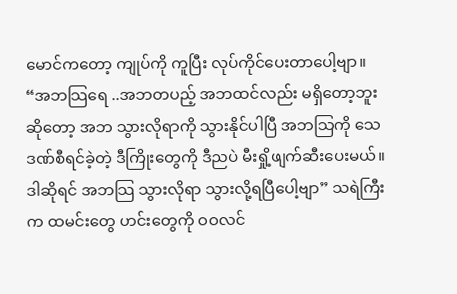မောင်ကတော့ ကျုပ်ကို ကူပြီး လုပ်ကိုင်ပေးတာပေါ့ဗျာ။ “အဘသြရေ ..အဘတပည့် အဘထင်လည်း မရှိတော့ဘူးဆိုတော့ အဘ သွားလိုရာကို သွားနိုင်ပါပြီ အဘသြကို သေဒဏ်စီရင်ခဲ့တဲ့ ဒီကြိုးတွေကို ဒီညပဲ မီးရှို့ဖျက်ဆီးပေးမယ်။ဒါဆိုရင် အဘသြ သွားလိုရာ သွားလို့ရပြီပေါ့ဗျာ” သရဲကြီးက ထမင်းတွေ ဟင်းတွေကို ဝဝလင်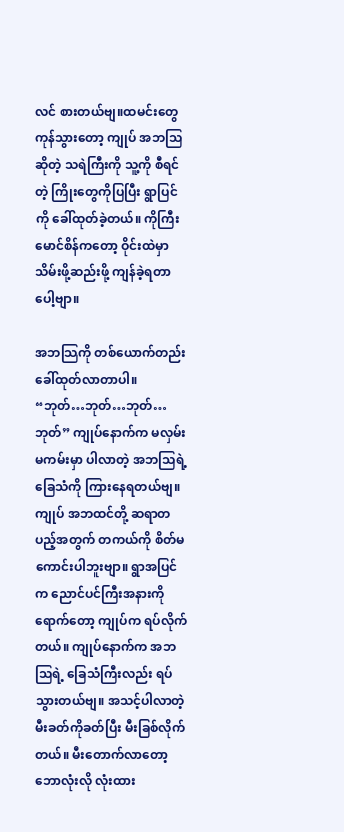လင် စားတယ်ဗျ။ထမင်းတွေ ကုန်သွားတော့ ကျုပ် အဘသြဆိုတဲ့ သရဲကြီးကို သူ့ကို စီရင်တဲ့ ကြိုးတွေကိုပြပြီး ရွာပြင်ကို ခေါ်ထုတ်ခဲ့တယ်။ ကိုကြီးမောင်စိန်ကတော့ ဝိုင်းထဲမှာ သိမ်းဖို့ဆည်းဖို့ ကျန်ခဲ့ရတာပေါ့ဗျာ။

အဘသြကို တစ်ယောက်တည်း ခေါ်ထုတ်လာတာပါ။ “ဘုတ်…ဘုတ်…ဘုတ်…ဘုတ်” ကျုပ်နောက်က မလှမ်းမကမ်းမှာ ပါလာတဲ့ အဘသြရဲ့ ခြေသံကို ကြားနေရတယ်ဗျ။ကျုပ် အဘထင်တို့ ဆရာတပည့်အတွက် တကယ်ကို စိတ်မကောင်းပါဘူးဗျာ။ ရွာအပြင်က ညောင်ပင်ကြီးအနားကိုရောက်တော့ ကျုပ်က ရပ်လိုက်တယ်။ ကျုပ်နောက်က အဘသြရဲ့ ခြေသံကြီးလည်း ရပ်သွားတယ်ဗျ။ အသင့်ပါလာတဲ့ မီးခတ်ကိုခတ်ပြီး မီးခြစ်လိုက်တယ်။ မီးတောက်လာတော့ ဘောလုံးလို လုံးထား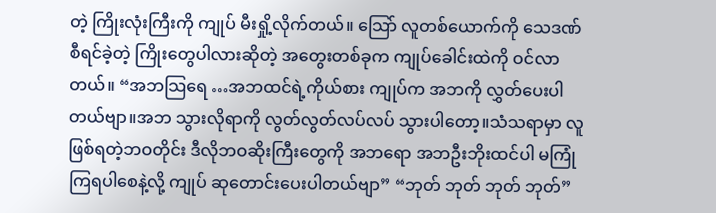တဲ့ ကြိုးလုံးကြီးကို ကျုပ် မီးရှို့လိုက်တယ်။ သြော် လူတစ်ယောက်ကို သေဒဏ်စီရင်ခဲ့တဲ့ ကြိုးတွေပါလားဆိုတဲ့ အတွေးတစ်ခုက ကျုပ်ခေါင်းထဲကို ဝင်လာတယ်။ “အဘသြရေ …အဘထင်ရဲ့ကိုယ်စား ကျုပ်က အဘကို လွှတ်ပေးပါတယ်ဗျာ။အဘ သွားလိုရာကို လွတ်လွတ်လပ်လပ် သွားပါတော့။သံသရာမှာ လူဖြစ်ရတဲ့ဘဝတိုင်း ဒီလိုဘဝဆိုးကြီးတွေကို အဘရော အဘဦးဘိုးထင်ပါ မကြုံကြရပါစေနဲ့လို့ ကျုပ် ဆုတောင်းပေးပါတယ်ဗျာ” “ဘုတ် ဘုတ် ဘုတ် ဘုတ်”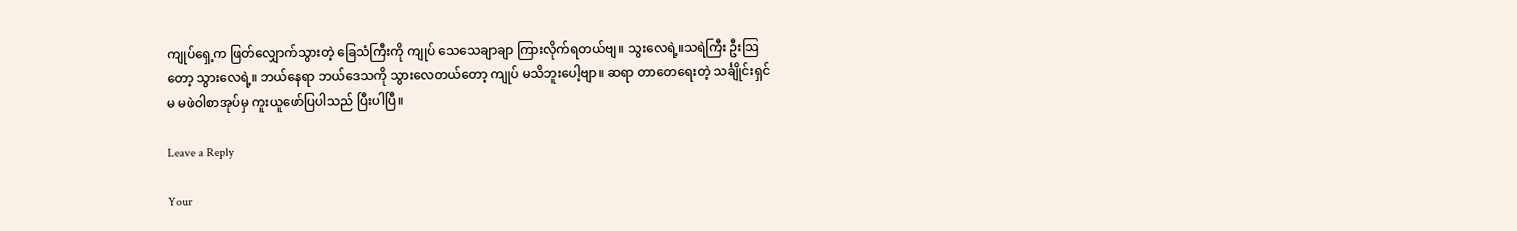ကျုပ်ရှေ့က ဖြတ်လျှောက်သွားတဲ့ ခြေသံကြီးကို ကျုပ် သေသေချာချာ ကြားလိုက်ရတယ်ဗျ။ သွးလေရဲ့။သရဲကြီး ဦးသြတော့ သွားလေရဲ့။ ဘယ်နေရာ ဘယ်ဒေသကို သွားလေတယ်တော့ ကျုပ် မသိဘူးပေါ့ဗျာ။ ဆရာ တာတေရေးတဲ့ သင်္ချိုင်းရှင်မ မဖဲဝါစာအုပ်မှ ကူးယူဖော်ပြပါသည် ပြီးပါပြီ။

Leave a Reply

Your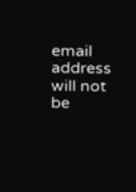email address will not be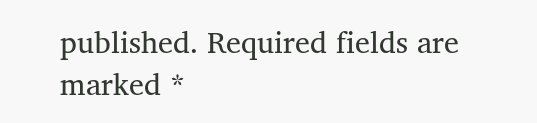published. Required fields are marked *